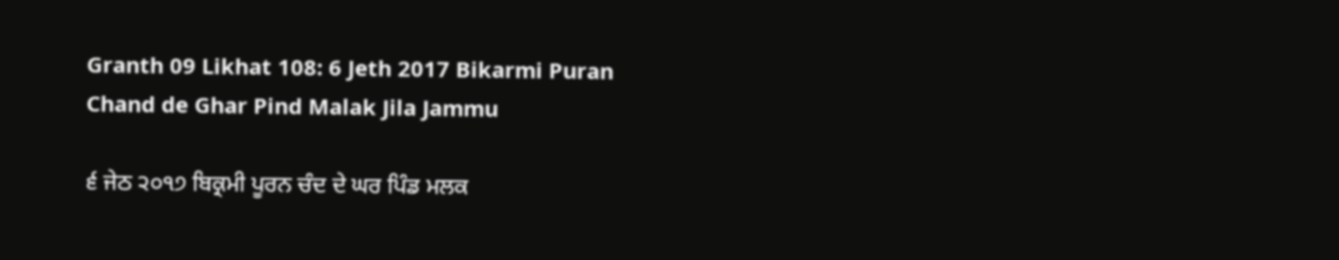Granth 09 Likhat 108: 6 Jeth 2017 Bikarmi Puran Chand de Ghar Pind Malak Jila Jammu

੬ ਜੇਠ ੨੦੧੭ ਬਿਕ੍ਰਮੀ ਪੂਰਨ ਚੰਦ ਦੇ ਘਰ ਪਿੰਡ ਮਲਕ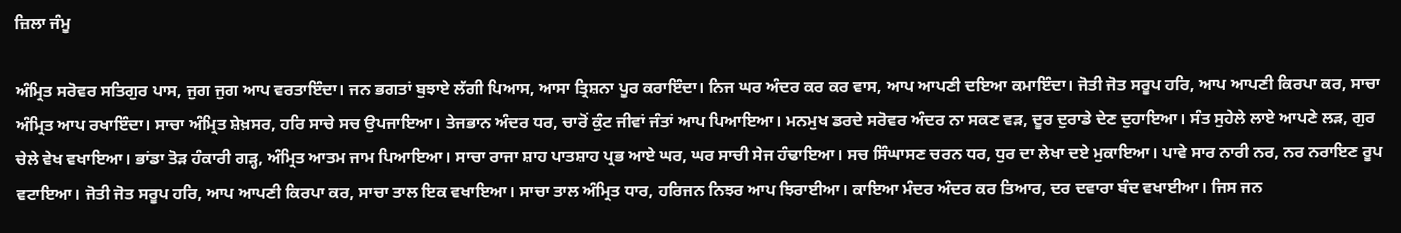ਜ਼ਿਲਾ ਜੰਮੂ

ਅੰਮ੍ਰਿਤ ਸਰੋਵਰ ਸਤਿਗੁਰ ਪਾਸ, ਜੁਗ ਜੁਗ ਆਪ ਵਰਤਾਇੰਦਾ। ਜਨ ਭਗਤਾਂ ਬੁਝਾਏ ਲੱਗੀ ਪਿਆਸ, ਆਸਾ ਤ੍ਰਿਸ਼ਨਾ ਪੂਰ ਕਰਾਇੰਦਾ। ਨਿਜ ਘਰ ਅੰਦਰ ਕਰ ਕਰ ਵਾਸ, ਆਪ ਆਪਣੀ ਦਇਆ ਕਮਾਇੰਦਾ। ਜੋਤੀ ਜੋਤ ਸਰੂਪ ਹਰਿ, ਆਪ ਆਪਣੀ ਕਿਰਪਾ ਕਰ, ਸਾਚਾ ਅੰਮ੍ਰਿਤ ਆਪ ਰਖਾਇੰਦਾ। ਸਾਚਾ ਅੰਮ੍ਰਿਤ ਸ਼ੇਖ਼ਸਰ, ਹਰਿ ਸਾਚੇ ਸਚ ਉਪਜਾਇਆ। ਤੇਜਭਾਨ ਅੰਦਰ ਧਰ, ਚਾਰੋਂ ਕੁੰਟ ਜੀਵਾਂ ਜੰਤਾਂ ਆਪ ਪਿਆਇਆ। ਮਨਮੁਖ ਡਰਦੇ ਸਰੋਵਰ ਅੰਦਰ ਨਾ ਸਕਣ ਵੜ, ਦੂਰ ਦੁਰਾਡੇ ਦੇਣ ਦੁਹਾਇਆ। ਸੰਤ ਸੁਹੇਲੇ ਲਾਏ ਆਪਣੇ ਲੜ, ਗੁਰ ਚੇਲੇ ਵੇਖ ਵਖਾਇਆ। ਭਾਂਡਾ ਤੋੜ ਹੰਕਾਰੀ ਗੜ੍ਹ, ਅੰਮ੍ਰਿਤ ਆਤਮ ਜਾਮ ਪਿਆਇਆ। ਸਾਚਾ ਰਾਜਾ ਸ਼ਾਹ ਪਾਤਸ਼ਾਹ ਪ੍ਰਭ ਆਏ ਘਰ, ਘਰ ਸਾਚੀ ਸੇਜ ਹੰਢਾਇਆ। ਸਚ ਸਿੰਘਾਸਣ ਚਰਨ ਧਰ, ਧੁਰ ਦਾ ਲੇਖਾ ਦਏ ਮੁਕਾਇਆ। ਪਾਵੇ ਸਾਰ ਨਾਰੀ ਨਰ, ਨਰ ਨਰਾਇਣ ਰੂਪ ਵਟਾਇਆ। ਜੋਤੀ ਜੋਤ ਸਰੂਪ ਹਰਿ, ਆਪ ਆਪਣੀ ਕਿਰਪਾ ਕਰ, ਸਾਚਾ ਤਾਲ ਇਕ ਵਖਾਇਆ। ਸਾਚਾ ਤਾਲ ਅੰਮ੍ਰਿਤ ਧਾਰ, ਹਰਿਜਨ ਨਿਝਰ ਆਪ ਝਿਰਾਈਆ। ਕਾਇਆ ਮੰਦਰ ਅੰਦਰ ਕਰ ਤਿਆਰ, ਦਰ ਦਵਾਰਾ ਬੰਦ ਵਖਾਈਆ। ਜਿਸ ਜਨ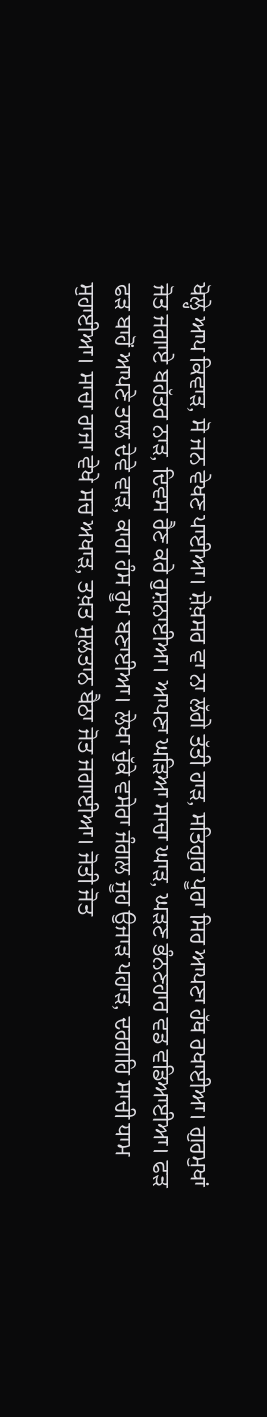ਖੋਲ੍ਹੇ ਆਪ ਕਿਵਾੜ, ਸੋ ਜਨ ਵੇਖਣ ਪਾਈਆ। ਸ਼ੇਖ਼ਸਰ ਵਾ ਨਾ ਲੱਗੇ ਤੱਤੀ ਹਾੜ, ਸਤਿਗੁਰ ਪੂਰਾ ਸਿਰ ਆਪਣਾ ਹੱਥ ਰਖਾਈਆ। ਗੁਰਮੁਖਾਂ ਜੋਤ ਜਗਾਏ ਬਹੱਤਰ ਨਾੜ, ਦਿਵਸ ਰੈਣ ਕਰੇ ਰੁਸ਼ਨਾਈਆ। ਆਪਣਾ ਘੜਿਆ ਸਾਚਾ ਘਾੜ, ਘੜਣ ਭੰਨਣਹਾਰ ਵਡ ਵਡਿਆਈਆ। ਫੜ ਫੜ ਬਾਹੋਂ ਆਪਣੇ ਤਾਲ ਦੇਵੇ ਵਾੜ, ਕਾਗ ਹੰਸ ਰੂਪ ਬਣਾਈਆ। ਲੇਖਾ ਚੁੱਕੇ ਵਸੇਰਾ ਜੰਗਲ ਜੂਹ ਉਜਾੜ ਪਹਾੜ, ਦਰਗਹਿ ਸਾਚੀ ਧਾਮ ਸੁਹਾਈਆ। ਸਾਚਾ ਰਾਜਾ ਵੇਖੇ ਸਚ ਅਖਾੜ, ਤਖ਼ਤ ਸੁਲਤਾਨ ਬੈਠਾ ਜੋਤ ਜਗਾਈਆ। ਜੋਤੀ ਜੋਤ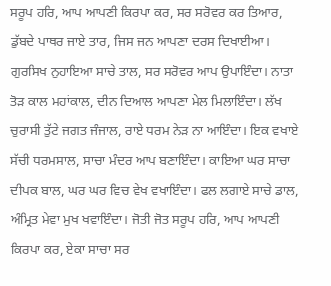ਸਰੂਪ ਹਰਿ, ਆਪ ਆਪਣੀ ਕਿਰਪਾ ਕਰ, ਸਰ ਸਰੋਵਰ ਕਰ ਤਿਆਰ, ਡੁੱਬਦੇ ਪਾਥਰ ਜਾਏ ਤਾਰ, ਜਿਸ ਜਨ ਆਪਣਾ ਦਰਸ ਦਿਖਾਈਆ। ਗੁਰਸਿਖ ਨੁਹਾਇਆ ਸਾਚੇ ਤਾਲ, ਸਰ ਸਰੋਵਰ ਆਪ ਉਪਾਇੰਦਾ। ਨਾਤਾ ਤੋੜ ਕਾਲ ਮਹਾਂਕਾਲ, ਦੀਨ ਦਿਆਲ ਆਪਣਾ ਮੇਲ ਮਿਲਾਇੰਦਾ। ਲੱਖ ਚੁਰਾਸੀ ਤੁੱਟੇ ਜਗਤ ਜੰਜਾਲ, ਰਾਏ ਧਰਮ ਨੇੜ ਨਾ ਆਇੰਦਾ। ਇਕ ਵਖਾਏ ਸੱਚੀ ਧਰਮਸਾਲ, ਸਾਚਾ ਮੰਦਰ ਆਪ ਬਣਾਇੰਦਾ। ਕਾਇਆ ਘਰ ਸਾਚਾ ਦੀਪਕ ਬਾਲ, ਘਰ ਘਰ ਵਿਚ ਵੇਖ ਵਖਾਇੰਦਾ। ਫਲ ਲਗਾਏ ਸਾਚੇ ਡਾਲ, ਅੰਮ੍ਰਿਤ ਮੇਵਾ ਮੁਖ ਖਵਾਇੰਦਾ। ਜੋਤੀ ਜੋਤ ਸਰੂਪ ਹਰਿ, ਆਪ ਆਪਣੀ ਕਿਰਪਾ ਕਰ, ਏਕਾ ਸਾਚਾ ਸਰ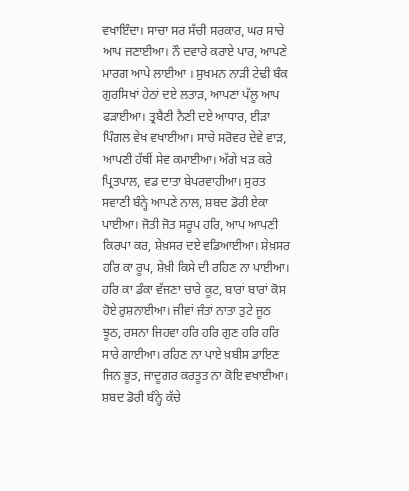ਵਖਾਇੰਦਾ। ਸਾਚਾ ਸਰ ਸੱਚੀ ਸਰਕਾਰ, ਘਰ ਸਾਚੇ ਆਪ ਜਣਾਈਆ। ਨੌ ਦਵਾਰੇ ਕਰਾਏ ਪਾਰ, ਆਪਣੇ ਮਾਰਗ ਆਪੇ ਲਾਈਆ । ਸੁਖਮਨ ਨਾੜੀ ਟੇਢੀ ਬੰਕ ਗੁਰਸਿਖਾਂ ਹੇਠਾਂ ਦਏ ਲਤਾੜ, ਆਪਣਾ ਪੱਲੂ ਆਪ ਫੜਾਈਆ। ਤ੍ਰਬੈਣੀ ਨੈਣੀ ਦਏ ਆਧਾਰ, ਈੜਾ ਪਿੰਗਲ ਵੇਖ ਵਖਾਈਆ। ਸਾਚੇ ਸਰੋਵਰ ਦੇਵੇ ਵਾੜ, ਆਪਣੀ ਹੱਥੀਂ ਸੇਵ ਕਮਾਈਆ। ਅੱਗੇ ਖੜ ਕਰੇ ਪ੍ਰਿਤਪਾਲ, ਵਡ ਦਾਤਾ ਬੇਪਰਵਾਹੀਆ। ਸੁਰਤ ਸਵਾਣੀ ਬੰਨ੍ਹੇ ਆਪਣੇ ਨਾਲ, ਸ਼ਬਦ ਡੋਰੀ ਏਕਾ ਪਾਈਆ। ਜੋਤੀ ਜੋਤ ਸਰੂਪ ਹਰਿ, ਆਪ ਆਪਣੀ ਕਿਰਪਾ ਕਰ, ਸ਼ੇਖ਼ਸਰ ਦਏ ਵਡਿਆਈਆ। ਸ਼ੇਖ਼ਸਰ ਹਰਿ ਕਾ ਰੂਪ, ਸ਼ੇਖ਼ੀ ਕਿਸੇ ਦੀ ਰਹਿਣ ਨਾ ਪਾਈਆ। ਹਰਿ ਕਾ ਡੰਕਾ ਵੱਜਣਾ ਚਾਰੇ ਕੂਟ, ਬਾਰਾਂ ਬਾਰਾਂ ਕੋਸ ਹੋਏ ਰੁਸ਼ਨਾਈਆ। ਜੀਵਾਂ ਜੰਤਾਂ ਨਾਤਾ ਤੁਟੇ ਜੂਠ ਝੂਠ, ਰਸਨਾ ਜਿਹਵਾ ਹਰਿ ਹਰਿ ਗੁਣ ਹਰਿ ਹਰਿ ਸਾਰੇ ਗਾਈਆ। ਰਹਿਣ ਨਾ ਪਾਏ ਖ਼ਬੀਸ ਡਾਇਣ ਜਿਨ ਭੂਤ, ਜਾਦੂਗਰ ਕਰਤੂਤ ਨਾ ਕੋਇ ਵਖਾਈਆ। ਸ਼ਬਦ ਡੋਰੀ ਬੰਨ੍ਹੇ ਕੱਚੇ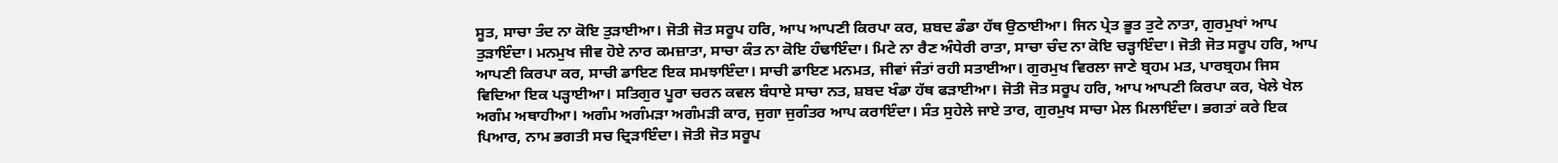ਸੂਤ, ਸਾਚਾ ਤੰਦ ਨਾ ਕੋਇ ਤੁੜਾਈਆ। ਜੋਤੀ ਜੋਤ ਸਰੂਪ ਹਰਿ, ਆਪ ਆਪਣੀ ਕਿਰਪਾ ਕਰ, ਸ਼ਬਦ ਡੰਡਾ ਹੱਥ ਉਠਾਈਆ। ਜਿਨ ਪ੍ਰੇਤ ਭੂਤ ਤੁਟੇ ਨਾਤਾ, ਗੁਰਮੁਖਾਂ ਆਪ ਤੁੜਾਇੰਦਾ। ਮਨਮੁਖ ਜੀਵ ਹੋਏ ਨਾਰ ਕਮਜ਼ਾਤਾ, ਸਾਚਾ ਕੰਤ ਨਾ ਕੋਇ ਹੰਢਾਇੰਦਾ। ਮਿਟੇ ਨਾ ਰੈਣ ਅੰਧੇਰੀ ਰਾਤਾ, ਸਾਚਾ ਚੰਦ ਨਾ ਕੋਇ ਚੜ੍ਹਾਇੰਦਾ। ਜੋਤੀ ਜੋਤ ਸਰੂਪ ਹਰਿ, ਆਪ ਆਪਣੀ ਕਿਰਪਾ ਕਰ, ਸਾਚੀ ਡਾਇਣ ਇਕ ਸਮਝਾਇੰਦਾ। ਸਾਚੀ ਡਾਇਣ ਮਨਮਤ, ਜੀਵਾਂ ਜੰਤਾਂ ਰਹੀ ਸਤਾਈਆ। ਗੁਰਮੁਖ ਵਿਰਲਾ ਜਾਣੇ ਬ੍ਰਹਮ ਮਤ, ਪਾਰਬ੍ਰਹਮ ਜਿਸ ਵਿਦਿਆ ਇਕ ਪੜ੍ਹਾਈਆ। ਸਤਿਗੁਰ ਪੂਰਾ ਚਰਨ ਕਵਲ ਬੰਧਾਏ ਸਾਚਾ ਨਤ, ਸ਼ਬਦ ਖੰਡਾ ਹੱਥ ਫੜਾਈਆ। ਜੋਤੀ ਜੋਤ ਸਰੂਪ ਹਰਿ, ਆਪ ਆਪਣੀ ਕਿਰਪਾ ਕਰ, ਖੇਲੇ ਖੇਲ ਅਗੰਮ ਅਥਾਹੀਆ। ਅਗੰਮ ਅਗੰਮੜਾ ਅਗੰਮੜੀ ਕਾਰ, ਜੁਗਾ ਜੁਗੰਤਰ ਆਪ ਕਰਾਇੰਦਾ। ਸੰਤ ਸੁਹੇਲੇ ਜਾਏ ਤਾਰ, ਗੁਰਮੁਖ ਸਾਚਾ ਮੇਲ ਮਿਲਾਇੰਦਾ। ਭਗਤਾਂ ਕਰੇ ਇਕ ਪਿਆਰ, ਨਾਮ ਭਗਤੀ ਸਚ ਦ੍ਰਿੜਾਇੰਦਾ। ਜੋਤੀ ਜੋਤ ਸਰੂਪ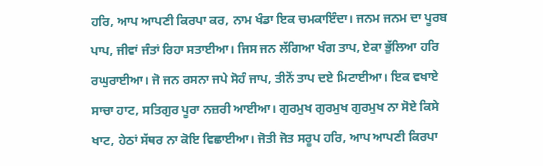ਹਰਿ, ਆਪ ਆਪਣੀ ਕਿਰਪਾ ਕਰ, ਨਾਮ ਖੰਡਾ ਇਕ ਚਮਕਾਇੰਦਾ। ਜਨਮ ਜਨਮ ਦਾ ਪੂਰਬ ਪਾਪ, ਜੀਵਾਂ ਜੰਤਾਂ ਰਿਹਾ ਸਤਾਈਆ। ਜਿਸ ਜਨ ਲੱਗਿਆ ਖੰਗ ਤਾਪ, ਏਕਾ ਭੁੱਲਿਆ ਹਰਿ ਰਘੁਰਾਈਆ। ਜੋ ਜਨ ਰਸਨਾ ਜਪੇ ਸੋਹੰ ਜਾਪ, ਤੀਨੋਂ ਤਾਪ ਦਏ ਮਿਟਾਈਆ। ਇਕ ਵਖਾਏ ਸਾਚਾ ਹਾਟ, ਸਤਿਗੁਰ ਪੂਰਾ ਨਜ਼ਰੀ ਆਈਆ। ਗੁਰਮੁਖ ਗੁਰਮੁਖ ਗੁਰਮੁਖ ਨਾ ਸੋਏ ਕਿਸੇ ਖਾਟ, ਹੇਠਾਂ ਸੱਥਰ ਨਾ ਕੋਇ ਵਿਛਾਈਆ। ਜੋਤੀ ਜੋਤ ਸਰੂਪ ਹਰਿ, ਆਪ ਆਪਣੀ ਕਿਰਪਾ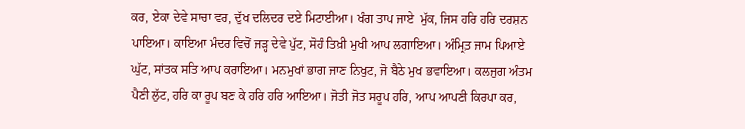ਕਰ, ਏਕਾ ਦੇਵੇ ਸਾਚਾ ਵਰ, ਦੁੱਖ ਦਲਿਦਰ ਦਏ ਮਿਟਾਈਆ। ਖੰਗ ਤਾਪ ਜਾਏ  ਮੁੱਕ, ਜਿਸ ਹਰਿ ਹਰਿ ਦਰਸ਼ਨ ਪਾਇਆ। ਕਾਇਆ ਮੰਦਰ ਵਿਚੋਂ ਜੜ੍ਹ ਦੇਵੇ ਪੁੱਟ, ਸੋਹੰ ਤਿਖ਼ੀ ਮੁਖੀ ਆਪ ਲਗਾਇਆ। ਅੰਮ੍ਰਿਤ਼ ਜਾਮ ਪਿਆਏ ਘੁੱਟ, ਸਾਂਤਕ ਸਤਿ ਆਪ ਕਰਾਇਆ। ਮਨਮੁਖਾਂ ਭਾਗ ਜਾਣ ਨਿਖੁਟ, ਜੋ ਬੈਠੇ ਮੁਖ ਭਵਾਇਆ। ਕਲਜੁਗ ਅੰਤਮ ਪੈਣੀ ਲੁੱਟ, ਹਰਿ ਕਾ ਰੂਪ ਬਣ ਕੇ ਹਰਿ ਹਰਿ ਆਇਆ। ਜੋਤੀ ਜੋਤ ਸਰੂਪ ਹਰਿ, ਆਪ ਆਪਣੀ ਕਿਰਪਾ ਕਰ,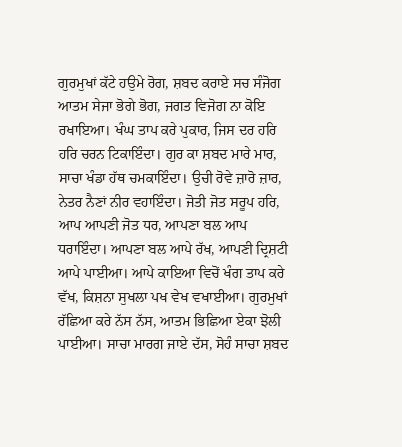ਗੁਰਮੁਖਾਂ ਕੱਟੇ ਹਉਮੇ ਰੋਗ, ਸ਼ਬਦ ਕਰਾਏ ਸਚ ਸੰਜੋਗ ਆਤਮ ਸੇਜਾ ਭੋਗੇ ਭੋਗ, ਜਗਤ ਵਿਜੋਗ ਨਾ ਕੋਇ ਰਖਾਇਆ। ਖੰਘ ਤਾਪ ਕਰੇ ਪੁਕਾਰ, ਜਿਸ ਦਰ ਹਰਿ ਹਰਿ ਚਰਨ ਟਿਕਾਇੰਦਾ। ਗੁਰ ਕਾ ਸ਼ਬਦ ਮਾਰੇ ਮਾਰ, ਸਾਚਾ ਖੰਡਾ ਹੱਥ ਚਮਕਾਇੰਦਾ। ਉਚੀ ਰੋਵੇ ਜ਼ਾਰੋ ਜ਼ਾਰ, ਨੇਤਰ ਨੈਣਾਂ ਨੀਰ ਵਹਾਇੰਦਾ। ਜੋਤੀ ਜੋਤ ਸਰੂਪ ਹਰਿ, ਆਪ ਆਪਣੀ ਜੋਤ ਧਰ, ਆਪਣਾ ਬਲ ਆਪ ਧਰਾਇੰਦਾ। ਆਪਣਾ ਬਲ ਆਪੇ ਰੱਖ, ਆਪਣੀ ਦ੍ਰਿਸ਼ਟੀ ਆਪੇ ਪਾਈਆ। ਆਪੇ ਕਾਇਆ ਵਿਚੋਂ ਖੰਗ ਤਾਪ ਕਰੇ ਵੱਖ, ਕਿਸ਼ਨਾ ਸੁਖਲਾ ਪਖ ਵੇਖ ਵਖਾਈਆ। ਗੁਰਮੁਖਾਂ ਰੱਛਿਆ ਕਰੇ ਨੱਸ ਨੱਸ, ਆਤਮ ਭਿਛਿਆ ਏਕਾ ਝੋਲੀ ਪਾਈਆ। ਸਾਚਾ ਮਾਰਗ ਜਾਏ ਦੱਸ, ਸੋਹੰ ਸਾਚਾ ਸ਼ਬਦ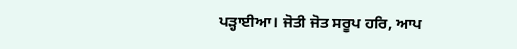ਪੜ੍ਹਾਈਆ। ਜੋਤੀ ਜੋਤ ਸਰੂਪ ਹਰਿ, ਆਪ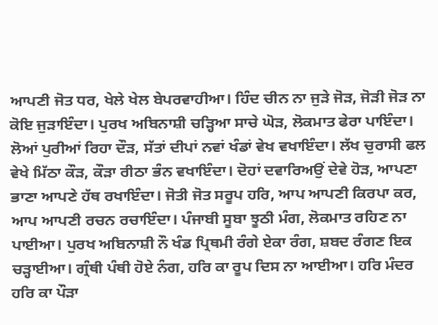ਆਪਣੀ ਜੋਤ ਧਰ, ਖੇਲੇ ਖੇਲ ਬੇਪਰਵਾਹੀਆ। ਹਿੰਦ ਚੀਨ ਨਾ ਜੁੜੇ ਜੋੜ, ਜੋੜੀ ਜੋੜ ਨਾ ਕੋਇ ਜੁੜਾਇੰਦਾ। ਪੁਰਖ ਅਬਿਨਾਸ਼ੀ ਚੜ੍ਹਿਆ ਸਾਚੇ ਘੋੜ, ਲੋਕਮਾਤ ਫੇਰਾ ਪਾਇੰਦਾ। ਲੋਆਂ ਪੁਰੀਆਂ ਰਿਹਾ ਦੌੜ, ਸੱਤਾਂ ਦੀਪਾਂ ਨਵਾਂ ਖੰਡਾਂ ਵੇਖ ਵਖਾਇੰਦਾ। ਲੱਖ ਚੁਰਾਸੀ ਫਲ ਵੇਖੇ ਮਿੱਠਾ ਕੌੜ, ਕੌੜਾ ਰੀਠਾ ਭੰਨ ਵਖਾਇੰਦਾ। ਦੋਹਾਂ ਦਵਾਰਿਅਉਂ ਦੇਵੇ ਹੋੜ, ਆਪਣਾ ਭਾਣਾ ਆਪਣੇ ਹੱਥ ਰਖਾਇੰਦਾ। ਜੋਤੀ ਜੋਤ ਸਰੂਪ ਹਰਿ, ਆਪ ਆਪਣੀ ਕਿਰਪਾ ਕਰ, ਆਪ ਆਪਣੀ ਰਚਨ ਰਚਾਇੰਦਾ। ਪੰਜਾਬੀ ਸੂਬਾ ਝੂਠੀ ਮੰਗ, ਲੋਕਮਾਤ ਰਹਿਣ ਨਾ ਪਾਈਆ। ਪੁਰਖ ਅਬਿਨਾਸ਼ੀ ਨੌ ਖੰਡ ਪ੍ਰਿਥਮੀ ਰੰਗੇ ਏਕਾ ਰੰਗ, ਸ਼ਬਦ ਰੰਗਣ ਇਕ ਚੜ੍ਹਾਈਆ। ਗ੍ਰੰਥੀ ਪੰਥੀ ਹੋਏ ਨੰਗ, ਹਰਿ ਕਾ ਰੂਪ ਦਿਸ ਨਾ ਆਈਆ। ਹਰਿ ਮੰਦਰ ਹਰਿ ਕਾ ਪੌੜਾ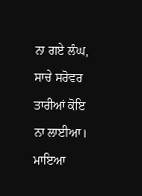ਨਾ ਗਏ ਲੰਘ, ਸਾਚੇ ਸਰੋਵਰ ਤਾਰੀਆਂ ਕੋਇ ਨਾ ਲਾਈਆ। ਮਾਇਆ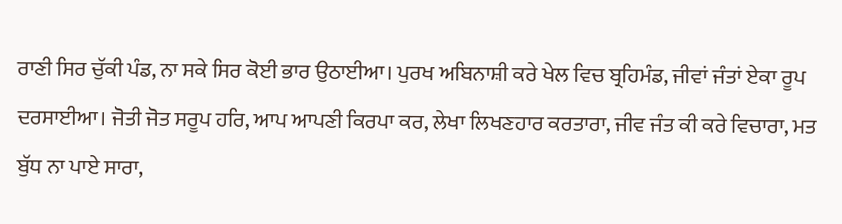ਰਾਣੀ ਸਿਰ ਚੁੱਕੀ ਪੰਡ, ਨਾ ਸਕੇ ਸਿਰ ਕੋਈ ਭਾਰ ਉਠਾਈਆ। ਪੁਰਖ ਅਬਿਨਾਸ਼ੀ ਕਰੇ ਖੇਲ ਵਿਚ ਬ੍ਰਹਿਮੰਡ, ਜੀਵਾਂ ਜੰਤਾਂ ਏਕਾ ਰੂਪ ਦਰਸਾਈਆ। ਜੋਤੀ ਜੋਤ ਸਰੂਪ ਹਰਿ, ਆਪ ਆਪਣੀ ਕਿਰਪਾ ਕਰ, ਲੇਖਾ ਲਿਖਣਹਾਰ ਕਰਤਾਰਾ, ਜੀਵ ਜੰਤ ਕੀ ਕਰੇ ਵਿਚਾਰਾ, ਮਤ ਬੁੱਧ ਨਾ ਪਾਏ ਸਾਰਾ,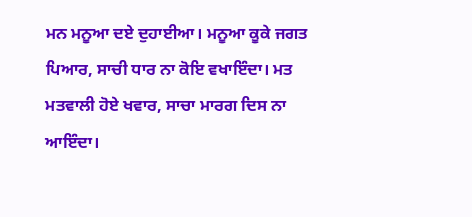ਮਨ ਮਨੂਆ ਦਏ ਦੁਹਾਈਆ। ਮਨੂਆ ਕੂਕੇ ਜਗਤ ਪਿਆਰ, ਸਾਚੀ ਧਾਰ ਨਾ ਕੋਇ ਵਖਾਇੰਦਾ। ਮਤ ਮਤਵਾਲੀ ਹੋਏ ਖਵਾਰ, ਸਾਚਾ ਮਾਰਗ ਦਿਸ ਨਾ ਆਇੰਦਾ।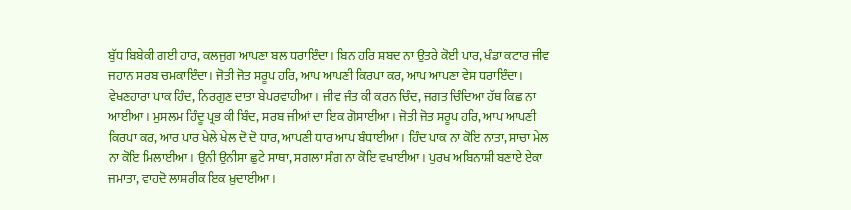ਬੁੱਧ ਬਿਬੇਕੀ ਗਈ ਹਾਰ, ਕਲਜੁਗ ਆਪਣਾ ਬਲ ਧਰਾਇੰਦਾ। ਬਿਨ ਹਰਿ ਸ਼ਬਦ ਨਾ ਉਤਰੇ ਕੋਈ ਪਾਰ, ਖੰਡਾ ਕਟਾਰ ਜੀਵ ਜਹਾਨ ਸਰਬ ਚਮਕਾਇੰਦਾ। ਜੋਤੀ ਜੋਤ ਸਰੂਪ ਹਰਿ, ਆਪ ਆਪਣੀ ਕਿਰਪਾ ਕਰ, ਆਪ ਆਪਣਾ ਵੇਸ ਧਰਾਇੰਦਾ। ਵੇਖਣਹਾਰਾ ਪਾਕ ਹਿੰਦ, ਨਿਰਗੁਣ ਦਾਤਾ ਬੇਪਰਵਾਹੀਆ। ਜੀਵ ਜੰਤ ਕੀ ਕਰਨ ਚਿੰਦ, ਜਗਤ ਚਿੰਦਿਆ ਹੱਥ ਕਿਛ ਨਾ ਆਈਆ। ਮੁਸਲਮ ਹਿੰਦੂ ਪ੍ਰਭ ਕੀ ਬਿੰਦ, ਸਰਬ ਜੀਆਂ ਦਾ ਇਕ ਗੋਸਾਈਂਆ। ਜੋਤੀ ਜੋਤ ਸਰੂਪ ਹਰਿ, ਆਪ ਆਪਣੀ ਕਿਰਪਾ ਕਰ, ਆਰ ਪਾਰ ਖੇਲੇ ਖੇਲ ਦੋ ਦੋ ਧਾਰ, ਆਪਣੀ ਧਾਰ ਆਪ ਬੰਧਾਈਆ। ਹਿੰਦ ਪਾਕ ਨਾ ਕੋਇ ਨਾਤਾ, ਸਾਚਾ ਮੇਲ ਨਾ ਕੋਇ ਮਿਲਾਈਆ। ਉਨੀ ਉਨੀਸਾ ਛੁਟੇ ਸਾਥਾ, ਸਗਲਾ ਸੰਗ ਨਾ ਕੋਇ ਵਖਾਈਆ। ਪੁਰਖ ਅਬਿਨਾਸ਼ੀ ਬਣਾਏ ਏਕਾ ਜਮਾਤਾ, ਵਾਹਦੋ ਲਾਸ਼ਰੀਕ ਇਕ ਖ਼ੁਦਾਈਆ।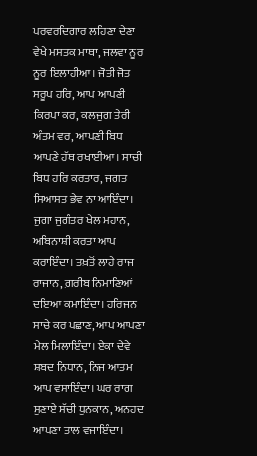ਪਰਵਰਦਿਗਾਰ ਲਹਿਣਾ ਦੇਣਾ ਵੇਖੇ ਮਸਤਕ ਮਾਥਾ, ਜਲਵਾ ਨੂਰ ਨੂਰ ਇਲਾਹੀਆ। ਜੋਤੀ ਜੋਤ ਸਰੂਪ ਹਰਿ, ਆਪ ਆਪਣੀ ਕਿਰਪਾ ਕਰ, ਕਲਜੁਗ ਤੇਰੀ ਅੰਤਮ ਵਰ, ਆਪਣੀ ਬਿਧ ਆਪਣੇ ਹੱਥ ਰਖਾਈਆ। ਸਾਚੀ ਬਿਧ ਹਰਿ ਕਰਤਾਰ, ਜਗਤ ਸਿਆਸਤ ਭੇਵ ਨਾ ਆਇੰਦਾ। ਜੁਗਾ ਜੁਗੰਤਰ ਖੇਲ ਮਹਾਨ, ਅਬਿਨਾਸ਼ੀ ਕਰਤਾ ਆਪ ਕਰਾਇੰਦਾ। ਤਖ਼ਤੋਂ ਲਾਹੇ ਰਾਜ ਰਾਜਾਨ, ਗ਼ਰੀਬ ਨਿਮਾਣਿਆਂ ਦਇਆ ਕਮਾਇੰਦਾ। ਹਰਿਜਨ ਸਾਚੇ ਕਰ ਪਛਾਣ, ਆਪ ਆਪਣਾ ਮੇਲ ਮਿਲਾਇੰਦਾ। ਏਕਾ ਦੇਵੇ ਸ਼ਬਦ ਨਿਧਾਨ, ਨਿਜ ਆਤਮ ਆਪ ਵਸਾਇੰਦਾ। ਘਰ ਰਾਗ ਸੁਣਾਏ ਸੱਚੀ ਧੁਨਕਾਨ, ਅਨਹਦ ਆਪਣਾ ਤਾਲ ਵਜਾਇੰਦਾ।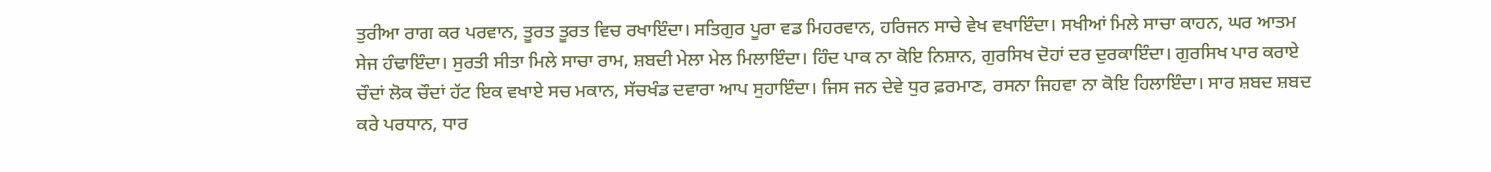ਤੁਰੀਆ ਰਾਗ ਕਰ ਪਰਵਾਨ, ਤੂਰਤ ਤੂਰਤ ਵਿਚ ਰਖਾਇੰਦਾ। ਸਤਿਗੁਰ ਪੂਰਾ ਵਡ ਮਿਹਰਵਾਨ, ਹਰਿਜਨ ਸਾਚੇ ਵੇਖ ਵਖਾਇੰਦਾ। ਸਖੀਆਂ ਮਿਲੇ ਸਾਚਾ ਕਾਹਨ, ਘਰ ਆਤਮ ਸੇਜ ਹੰਢਾਇੰਦਾ। ਸੁਰਤੀ ਸੀਤਾ ਮਿਲੇ ਸਾਚਾ ਰਾਮ, ਸ਼ਬਦੀ ਮੇਲਾ ਮੇਲ ਮਿਲਾਇੰਦਾ। ਹਿੰਦ ਪਾਕ ਨਾ ਕੋਇ ਨਿਸ਼ਾਨ, ਗੁਰਸਿਖ ਦੋਹਾਂ ਦਰ ਦੁਰਕਾਇੰਦਾ। ਗੁਰਸਿਖ ਪਾਰ ਕਰਾਏ ਚੌਦਾਂ ਲੋਕ ਚੌਦਾਂ ਹੱਟ ਇਕ ਵਖਾਏ ਸਚ ਮਕਾਨ, ਸੱਚਖੰਡ ਦਵਾਰਾ ਆਪ ਸੁਹਾਇੰਦਾ। ਜਿਸ ਜਨ ਦੇਵੇ ਧੁਰ ਫ਼ਰਮਾਣ, ਰਸਨਾ ਜਿਹਵਾ ਨਾ ਕੋਇ ਹਿਲਾਇੰਦਾ। ਸਾਰ ਸ਼ਬਦ ਸ਼ਬਦ ਕਰੇ ਪਰਧਾਨ, ਧਾਰ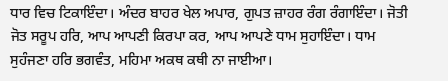ਧਾਰ ਵਿਚ ਟਿਕਾਇੰਦਾ। ਅੰਦਰ ਬਾਹਰ ਖੇਲ ਅਪਾਰ, ਗੁਪਤ ਜ਼ਾਹਰ ਰੰਗ ਰੰਗਾਇੰਦਾ। ਜੋਤੀ ਜੋਤ ਸਰੂਪ ਹਰਿ, ਆਪ ਆਪਣੀ ਕਿਰਪਾ ਕਰ, ਆਪ ਆਪਣੇ ਧਾਮ ਸੁਹਾਇੰਦਾ। ਧਾਮ ਸੁਹੰਜਣਾ ਹਰਿ ਭਗਵੰਤ, ਮਹਿਮਾ ਅਕਥ ਕਥੀ ਨਾ ਜਾਈਆ।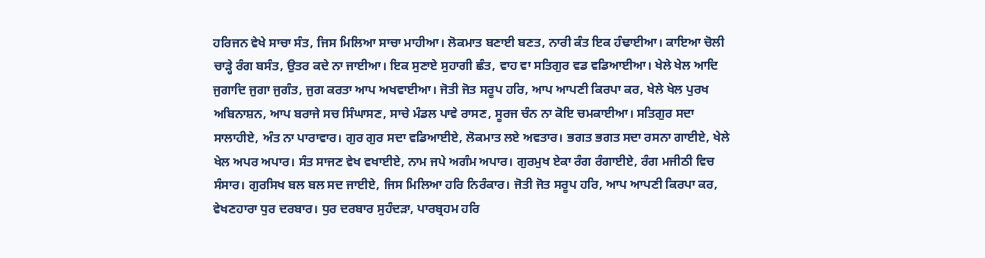ਹਰਿਜਨ ਵੇਖੇ ਸਾਚਾ ਸੰਤ, ਜਿਸ ਮਿਲਿਆ ਸਾਚਾ ਮਾਹੀਆ। ਲੋਕਮਾਤ ਬਣਾਈ ਬਣਤ, ਨਾਰੀ ਕੰਤ ਇਕ ਹੰਢਾਈਆ। ਕਾਇਆ ਚੋਲੀ ਚਾੜ੍ਹੇ ਰੰਗ ਬਸੰਤ, ਉਤਰ ਕਦੇ ਨਾ ਜਾਈਆ। ਇਕ ਸੁਣਾਏ ਸੁਹਾਗੀ ਛੰਤ, ਵਾਹ ਵਾ ਸਤਿਗੁਰ ਵਡ ਵਡਿਆਈਆ। ਖੇਲੇ ਖੇਲ ਆਦਿ ਜੁਗਾਦਿ ਜੁਗਾ ਜੁਗੰਤ, ਜੁਗ ਕਰਤਾ ਆਪ ਅਖਵਾਈਆ। ਜੋਤੀ ਜੋਤ ਸਰੂਪ ਹਰਿ, ਆਪ ਆਪਣੀ ਕਿਰਪਾ ਕਰ, ਖੇਲੇ ਖੇਲ ਪੁਰਖ ਅਬਿਨਾਸ਼ਨ, ਆਪ ਬਰਾਜੇ ਸਚ ਸਿੰਘਾਸਣ, ਸਾਚੇ ਮੰਡਲ ਪਾਵੇ ਰਾਸਣ, ਸੂਰਜ ਚੰਨ ਨਾ ਕੋਇ ਚਮਕਾਈਆ। ਸਤਿਗੁਰ ਸਦਾ ਸਾਲਾਹੀਏ, ਅੰਤ ਨਾ ਪਾਰਾਵਾਰ। ਗੁਰ ਗੁਰ ਸਦਾ ਵਡਿਆਈਏ, ਲੋਕਮਾਤ ਲਏ ਅਵਤਾਰ। ਭਗਤ ਭਗਤ ਸਦਾ ਰਸਨਾ ਗਾਈਏ, ਖੇਲੇ ਖੇਲ ਅਪਰ ਅਪਾਰ। ਸੰਤ ਸਾਜਣ ਵੇਖ ਵਖਾਈਏ, ਨਾਮ ਜਪੇ ਅਗੰਮ ਅਪਾਰ। ਗੁਰਮੁਖ ਏਕਾ ਰੰਗ ਰੰਗਾਈਏ, ਰੰਗ ਮਜੀਠੀ ਵਿਚ ਸੰਸਾਰ। ਗੁਰਸਿਖ ਬਲ ਬਲ ਸਦ ਜਾਈਏ, ਜਿਸ ਮਿਲਿਆ ਹਰਿ ਨਿਰੰਕਾਰ। ਜੋਤੀ ਜੋਤ ਸਰੂਪ ਹਰਿ, ਆਪ ਆਪਣੀ ਕਿਰਪਾ ਕਰ, ਵੇਖਣਹਾਰਾ ਧੁਰ ਦਰਬਾਰ। ਧੁਰ ਦਰਬਾਰ ਸੁਹੰਦੜਾ, ਪਾਰਬ੍ਰਹਮ ਹਰਿ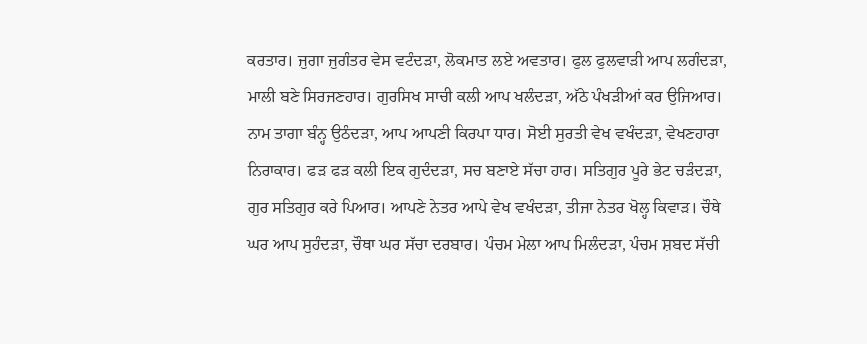ਕਰਤਾਰ। ਜੁਗਾ ਜੁਗੰਤਰ ਵੇਸ ਵਟੰਦੜਾ, ਲੋਕਮਾਤ ਲਏ ਅਵਤਾਰ। ਫੁਲ ਫੁਲਵਾੜੀ ਆਪ ਲਗੰਦੜਾ, ਮਾਲੀ ਬਣੇ ਸਿਰਜਣਹਾਰ। ਗੁਰਸਿਖ ਸਾਚੀ ਕਲੀ ਆਪ ਖਲੰਦੜਾ, ਅੱਠੇ ਪੰਖੜੀਆਂ ਕਰ ਉਜਿਆਰ। ਨਾਮ ਤਾਗਾ ਬੰਨ੍ਹ ਉਠੰਦੜਾ, ਆਪ ਆਪਣੀ ਕਿਰਪਾ ਧਾਰ। ਸੋਈ ਸੁਰਤੀ ਵੇਖ ਵਖੰਦੜਾ, ਵੇਖਣਹਾਰਾ ਨਿਰਾਕਾਰ। ਫੜ ਫੜ ਕਲੀ ਇਕ ਗੁਦੰਦੜਾ, ਸਚ ਬਣਾਏ ਸੱਚਾ ਹਾਰ। ਸਤਿਗੁਰ ਪੂਰੇ ਭੇਟ ਚੜੰਦੜਾ, ਗੁਰ ਸਤਿਗੁਰ ਕਰੇ ਪਿਆਰ। ਆਪਣੇ ਨੇਤਰ ਆਪੇ ਵੇਖ ਵਖੰਦੜਾ, ਤੀਜਾ ਨੇਤਰ ਖੋਲ੍ਹ ਕਿਵਾੜ। ਚੌਥੇ ਘਰ ਆਪ ਸੁਹੰਦੜਾ, ਚੌਥਾ ਘਰ ਸੱਚਾ ਦਰਬਾਰ। ਪੰਚਮ ਮੇਲਾ ਆਪ ਮਿਲੰਦੜਾ, ਪੰਚਮ ਸ਼ਬਦ ਸੱਚੀ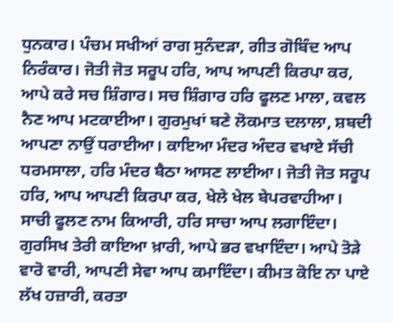ਧੁਨਕਾਰ। ਪੰਚਮ ਸਖੀਆਂ ਰਾਗ ਸੁਨੰਦੜਾ, ਗੀਤ ਗੋਬਿੰਦ ਆਪ ਨਿਰੰਕਾਰ। ਜੋਤੀ ਜੋਤ ਸਰੂਪ ਹਰਿ, ਆਪ ਆਪਣੀ ਕਿਰਪਾ ਕਰ, ਆਪੇ ਕਰੇ ਸਚ ਸ਼ਿੰਗਾਰ। ਸਚ ਸ਼ਿੰਗਾਰ ਹਰਿ ਫੂਲਣ ਮਾਲਾ, ਕਵਲ ਨੈਣ ਆਪ ਮਟਕਾਈਆ। ਗੁਰਮੁਖਾਂ ਬਣੇ ਲੋਕਮਾਤ ਦਲਾਲਾ, ਸ਼ਬਦੀ ਆਪਣਾ ਨਾਉਂ ਧਰਾਈਆ। ਕਾਇਆ ਮੰਦਰ ਅੰਦਰ ਵਖਾਏ ਸੱਚੀ ਧਰਮਸਾਲਾ, ਹਰਿ ਮੰਦਰ ਬੈਠਾ ਆਸਣ ਲਾਈਆ। ਜੋਤੀ ਜੋਤ ਸਰੂਪ ਹਰਿ, ਆਪ ਆਪਣੀ ਕਿਰਪਾ ਕਰ, ਖੇਲੇ ਖੇਲ ਬੇਪਰਵਾਹੀਆ। ਸਾਚੀ ਫੂਲਣ ਨਾਮ ਕਿਆਰੀ, ਹਰਿ ਸਾਚਾ ਆਪ ਲਗਾਇੰਦਾ। ਗੁਰਸਿਖ ਤੇਰੀ ਕਾਇਆ ਖ਼ਾਰੀ, ਆਪੇ ਭਰ ਵਖਾਇੰਦਾ। ਆਪੇ ਤੋੜੇ ਵਾਰੋ ਵਾਰੀ, ਆਪਣੀ ਸੇਵਾ ਆਪ ਕਮਾਇੰਦਾ। ਕੀਮਤ ਕੋਇ ਨਾ ਪਾਏ ਲੱਖ ਹਜ਼ਾਰੀ, ਕਰਤਾ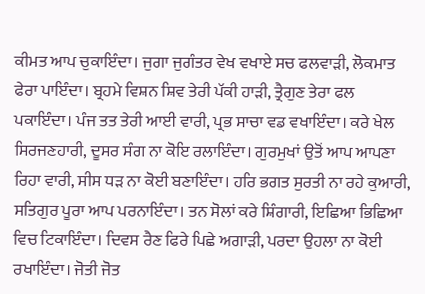ਕੀਮਤ ਆਪ ਚੁਕਾਇੰਦਾ। ਜੁਗਾ ਜੁਗੰਤਰ ਵੇਖ ਵਖਾਏ ਸਚ ਫਲਵਾੜੀ, ਲੋਕਮਾਤ ਫੇਰਾ ਪਾਇੰਦਾ। ਬ੍ਰਹਮੇ ਵਿਸ਼ਨ ਸ਼ਿਵ ਤੇਰੀ ਪੱਕੀ ਹਾੜੀ, ਤ੍ਰੈਗੁਣ ਤੇਰਾ ਫਲ ਪਕਾਇੰਦਾ। ਪੰਜ ਤਤ ਤੇਰੀ ਆਈ ਵਾਰੀ, ਪ੍ਰਭ ਸਾਚਾ ਵਡ ਵਖਾਇੰਦਾ। ਕਰੇ ਖੇਲ ਸਿਰਜਣਹਾਰੀ, ਦੂਸਰ ਸੰਗ ਨਾ ਕੋਇ ਰਲਾਇੰਦਾ। ਗੁਰਮੁਖਾਂ ਉਤੋਂ ਆਪ ਆਪਣਾ ਰਿਹਾ ਵਾਰੀ, ਸੀਸ ਧੜ ਨਾ ਕੋਈ ਬਣਾਇੰਦਾ। ਹਰਿ ਭਗਤ ਸੁਰਤੀ ਨਾ ਰਹੇ ਕੁਆਰੀ, ਸਤਿਗੁਰ ਪੂਰਾ ਆਪ ਪਰਨਾਇੰਦਾ। ਤਨ ਸੋਲਾਂ ਕਰੇ ਸ਼ਿੰਗਾਰੀ, ਇਛਿਆ ਭਿਛਿਆ ਵਿਚ ਟਿਕਾਇੰਦਾ। ਦਿਵਸ ਰੈਣ ਫਿਰੇ ਪਿਛੇ ਅਗਾੜੀ, ਪਰਦਾ ਉਹਲਾ ਨਾ ਕੋਈ ਰਖਾਇੰਦਾ। ਜੋਤੀ ਜੋਤ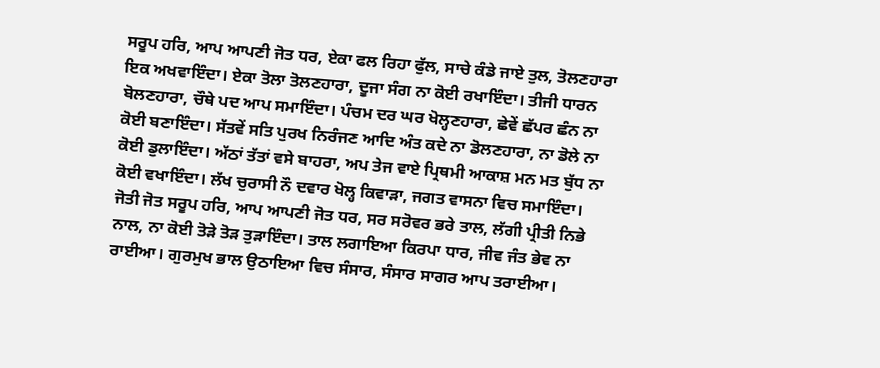ਸਰੂਪ ਹਰਿ, ਆਪ ਆਪਣੀ ਜੋਤ ਧਰ, ਏਕਾ ਫਲ ਰਿਹਾ ਫੁੱਲ, ਸਾਚੇ ਕੰਡੇ ਜਾਏ ਤੁਲ, ਤੋਲਣਹਾਰਾ ਇਕ ਅਖਵਾਇੰਦਾ। ਏਕਾ ਤੋਲਾ ਤੋਲਣਹਾਰਾ, ਦੂਜਾ ਸੰਗ ਨਾ ਕੋਈ ਰਖਾਇੰਦਾ। ਤੀਜੀ ਧਾਰਨ ਬੋਲਣਹਾਰਾ, ਚੌਥੇ ਪਦ ਆਪ ਸਮਾਇੰਦਾ। ਪੰਚਮ ਦਰ ਘਰ ਖੋਲ੍ਹਣਹਾਰਾ, ਛੇਵੇਂ ਛੱਪਰ ਛੰਨ ਨਾ ਕੋਈ ਬਣਾਇੰਦਾ। ਸੱਤਵੇਂ ਸਤਿ ਪੁਰਖ ਨਿਰੰਜਣ ਆਦਿ ਅੰਤ ਕਦੇ ਨਾ ਡੋਲਣਹਾਰਾ, ਨਾ ਡੋਲੇ ਨਾ ਕੋਈ ਡੁਲਾਇੰਦਾ। ਅੱਠਾਂ ਤੱਤਾਂ ਵਸੇ ਬਾਹਰਾ, ਅਪ ਤੇਜ ਵਾਏ ਪ੍ਰਿਥਮੀ ਆਕਾਸ਼ ਮਨ ਮਤ ਬੁੱਧ ਨਾ ਕੋਈ ਵਖਾਇੰਦਾ। ਲੱਖ ਚੁਰਾਸੀ ਨੌ ਦਵਾਰ ਖੋਲ੍ਹ ਕਿਵਾੜਾ, ਜਗਤ ਵਾਸਨਾ ਵਿਚ ਸਮਾਇੰਦਾ। ਜੋਤੀ ਜੋਤ ਸਰੂਪ ਹਰਿ, ਆਪ ਆਪਣੀ ਜੋਤ ਧਰ, ਸਰ ਸਰੋਵਰ ਭਰੇ ਤਾਲ, ਲੱਗੀ ਪ੍ਰੀਤੀ ਨਿਭੇ ਨਾਲ, ਨਾ ਕੋਈ ਤੋੜੇ ਤੋੜ ਤੁੜਾਇੰਦਾ। ਤਾਲ ਲਗਾਇਆ ਕਿਰਪਾ ਧਾਰ, ਜੀਵ ਜੰਤ ਭੇਵ ਨਾ ਰਾਈਆ। ਗੁਰਮੁਖ ਭਾਲ ਉਠਾਇਆ ਵਿਚ ਸੰਸਾਰ, ਸੰਸਾਰ ਸਾਗਰ ਆਪ ਤਰਾਈਆ।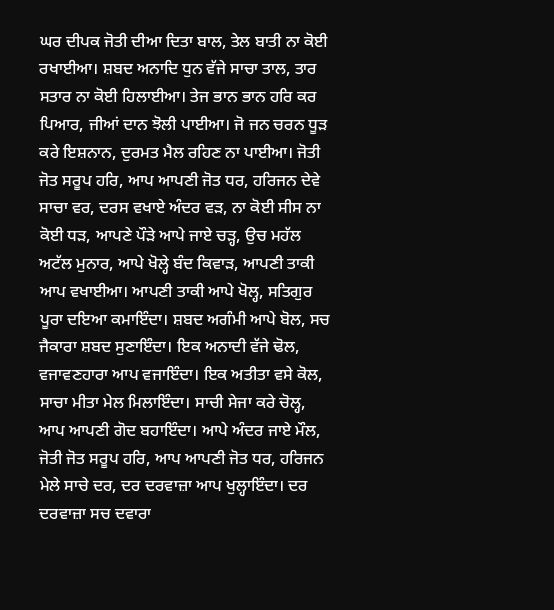ਘਰ ਦੀਪਕ ਜੋਤੀ ਦੀਆ ਦਿਤਾ ਬਾਲ, ਤੇਲ ਬਾਤੀ ਨਾ ਕੋਈ ਰਖਾਈਆ। ਸ਼ਬਦ ਅਨਾਦਿ ਧੁਨ ਵੱਜੇ ਸਾਚਾ ਤਾਲ, ਤਾਰ ਸਤਾਰ ਨਾ ਕੋਈ ਹਿਲਾਈਆ। ਤੇਜ ਭਾਨ ਭਾਨ ਹਰਿ ਕਰ ਪਿਆਰ, ਜੀਆਂ ਦਾਨ ਝੋਲੀ ਪਾਈਆ। ਜੋ ਜਨ ਚਰਨ ਧੂੜ ਕਰੇ ਇਸ਼ਨਾਨ, ਦੁਰਮਤ ਮੈਲ ਰਹਿਣ ਨਾ ਪਾਈਆ। ਜੋਤੀ ਜੋਤ ਸਰੂਪ ਹਰਿ, ਆਪ ਆਪਣੀ ਜੋਤ ਧਰ, ਹਰਿਜਨ ਦੇਵੇ ਸਾਚਾ ਵਰ, ਦਰਸ ਵਖਾਏ ਅੰਦਰ ਵੜ, ਨਾ ਕੋਈ ਸੀਸ ਨਾ ਕੋਈ ਧੜ, ਆਪਣੇ ਪੌੜੇ ਆਪੇ ਜਾਏ ਚੜ੍ਹ, ਉਚ ਮਹੱਲ ਅਟੱਲ ਮੁਨਾਰ, ਆਪੇ ਖੋਲ੍ਹੇ ਬੰਦ ਕਿਵਾੜ, ਆਪਣੀ ਤਾਕੀ ਆਪ ਵਖਾਈਆ। ਆਪਣੀ ਤਾਕੀ ਆਪੇ ਖੋਲ੍ਹ, ਸਤਿਗੁਰ ਪੂਰਾ ਦਇਆ ਕਮਾਇੰਦਾ। ਸ਼ਬਦ ਅਗੰਮੀ ਆਪੇ ਬੋਲ, ਸਚ ਜੈਕਾਰਾ ਸ਼ਬਦ ਸੁਣਾਇੰਦਾ। ਇਕ ਅਨਾਦੀ ਵੱਜੇ ਢੋਲ, ਵਜਾਵਣਹਾਰਾ ਆਪ ਵਜਾਇੰਦਾ। ਇਕ ਅਤੀਤਾ ਵਸੇ ਕੋਲ, ਸਾਚਾ ਮੀਤਾ ਮੇਲ ਮਿਲਾਇੰਦਾ। ਸਾਚੀ ਸੇਜਾ ਕਰੇ ਚੋਲ੍ਹ, ਆਪ ਆਪਣੀ ਗੋਦ ਬਹਾਇੰਦਾ। ਆਪੇ ਅੰਦਰ ਜਾਏ ਮੌਲ, ਜੋਤੀ ਜੋਤ ਸਰੂਪ ਹਰਿ, ਆਪ ਆਪਣੀ ਜੋਤ ਧਰ, ਹਰਿਜਨ ਮੇਲੇ ਸਾਚੇ ਦਰ, ਦਰ ਦਰਵਾਜ਼ਾ ਆਪ ਖੁਲ੍ਹਾਇੰਦਾ। ਦਰ ਦਰਵਾਜ਼ਾ ਸਚ ਦਵਾਰਾ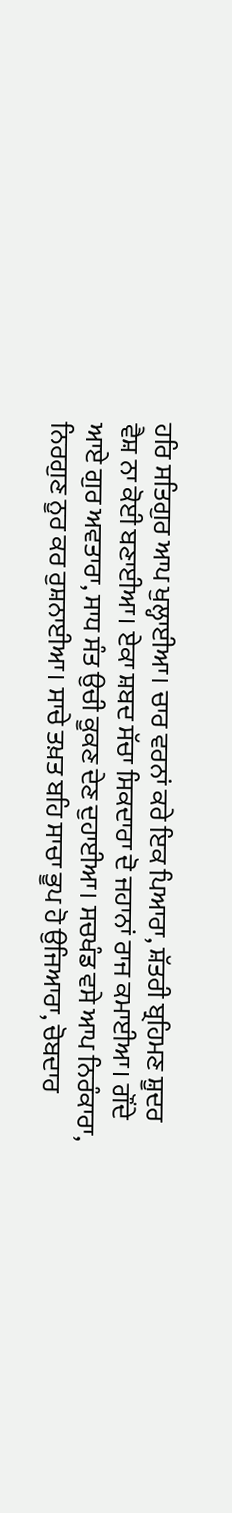ਹਰਿ ਸਤਿਗੁਰ ਆਪ ਖੁਲ੍ਹਾਈਆ। ਚਾਰ ਵਰਨਾਂ ਕਰੇ ਇਕ ਪਿਆਰਾ, ਸ਼ੱਤਰੀ ਬ੍ਰਹਿਮਣ ਸ਼ੂਦਰ ਵੈਸ਼ ਨਾ ਕੋਈ ਬਣਾਈਆ। ਏਕਾ ਸ਼ਬਦ ਸੱਚਾ ਸਿਕਦਾਰਾ ਦੋ ਜਹਾਨਾਂ ਰਾਜ ਕਮਾਈਆ। ਗੌਂਦੇ ਆਏ ਗੁਰ ਅਵਤਾਰਾ, ਸਾਧ ਸੰਤ ਉਚੀ ਕੂਕਣ ਦੇਣ ਦੁਹਾਈਆ। ਸਚਖੰਡ ਵਸੇ ਆਪ ਨਿਰੰਕਾਰਾ, ਨਿਰਗੁਣ ਨੂਰ ਕਰ ਰੁਸ਼ਨਾਈਆ। ਸਾਚੇ ਤਖ਼ਤ ਬਹਿ ਸਾਚਾ ਭੂਪ ਹੋ ਉਜਿਆਰਾ, ਚੋਬਦਾਰ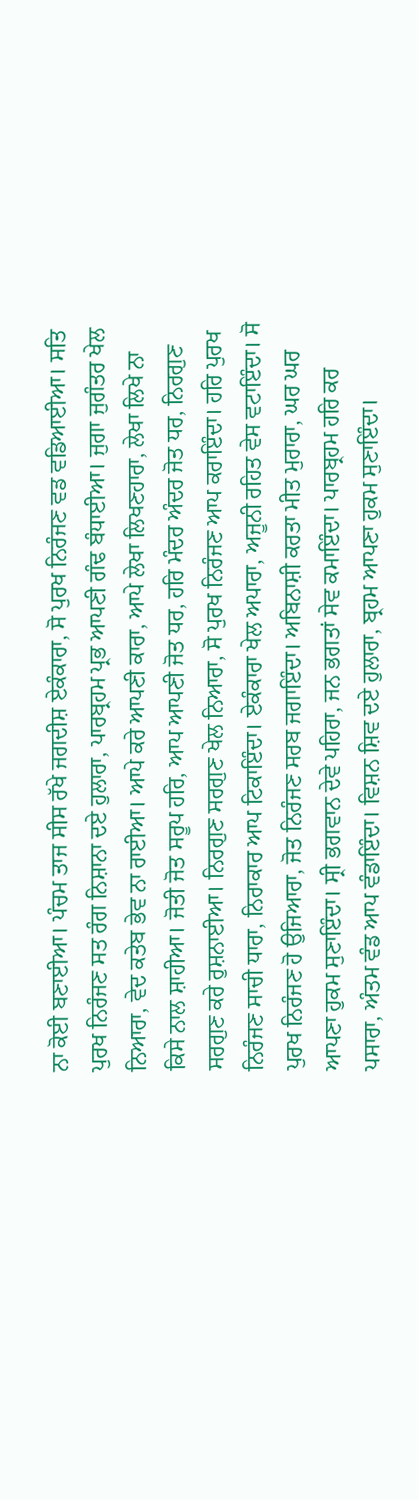ਨਾ ਕੋਈ ਬਣਾਈਆ। ਪੰਚਮ ਤਾਜ ਸੀਸ ਰੱਖੇ ਜਗਦੀਸ਼ ਏਕੰਕਾਰਾ, ਸੋ ਪੁਰਖ ਨਿਰੰਜਣ ਵਡ ਵਡਿਆਈਆ। ਸਤਿ ਪੁਰਖ ਨਿਰੰਜਣ ਸਤ ਰੰਗ ਨਿਸ਼ਾਨਾ ਦਏ ਹੁਲਾਰਾ, ਪਾਰਬ੍ਰਹਮ ਪ੍ਰਭ ਆਪਣੀ ਗੰਢ ਬੰਧਾਈਆ। ਜੁਗਾ ਜੁਗੰਤਰ ਖੇਲ ਨਿਆਰਾ, ਵੇਦ ਕਤੇਬ ਭੇਵ ਨਾ ਰਾਈਆ। ਆਪੇ ਕਰੇ ਆਪਣੀ ਕਾਰਾ, ਆਪੇ ਲੇਖਾ ਲਿਖਣਹਾਰਾ, ਲੇਖਾ ਲਿਖੇ ਨਾ ਕਿਸੇ ਨਾਲ ਸ਼ਾਹੀਆ। ਜੋਤੀ ਜੋਤ ਸਰੂਪ ਹਰਿ, ਆਪ ਆਪਣੀ ਜੋਤ ਧਰ, ਹਰਿ ਮੰਦਰ ਅੰਦਰ ਜੋਤ ਧਰ, ਨਿਰਗੁਣ ਸਰਗੁਣ ਕਰੇ ਰੁਸ਼ਨਾਈਆ। ਨਿਰਗੁਣ ਸਰਗੁਣ ਖੇਲ ਨਿਆਰਾ, ਸੋ ਪੁਰਖ ਨਿਰੰਜਣ ਆਪ ਕਰਾਇੰਦਾ। ਹਰਿ ਪੁਰਖ ਨਿਰੰਜਣ ਸਾਚੀ ਧਾਰਾ, ਨਿਰਾਕਾਰ ਆਪ ਟਿਕਾਇੰਦਾ। ਏਕੰਕਾਰਾ ਖੇਲ ਅਪਾਰਾ, ਅਜੂਨੀ ਰਹਿਤ ਵੇਸ ਵਟਾਇੰਦਾ। ਸੋ ਪੁਰਖ ਨਿਰੰਜਣ ਹੋ ਉਜਿਆਰਾ, ਜੋਤ ਨਿਰੰਜਣ ਸਰਬ ਜਗਾਇੰਦਾ। ਅਬਿਨਾਸ਼ੀ ਕਰਤਾ ਮੀਤ ਮੁਰਾਰਾ, ਘਰ ਘਰ ਆਪਣਾ ਹੁਕਮ ਸੁਣਾਇੰਦਾ। ਸ੍ਰੀ ਭਗਵਾਨ ਦੇਵੇ ਪਹਿਰਾ, ਜਨ ਭਗਤਾਂ ਸੇਵ ਕਮਾਇੰਦਾ। ਪਾਰਬ੍ਰਹਮ ਹਰਿ ਕਰ ਪਸਾਰਾ, ਅੰਤਮ ਵੰਡ ਆਪ ਵੰਡਾਇੰਦਾ। ਵਿਸ਼ਨ ਸ਼ਿਵ ਦਏ ਹੁਲਾਰਾ, ਬ੍ਰਹਮ ਆਪਣਾ ਹੁਕਮ ਸੁਣਾਇੰਦਾ।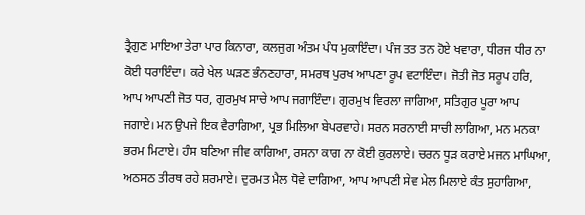ਤ੍ਰੈਗੁਣ ਮਾਇਆ ਤੇਰਾ ਪਾਰ ਕਿਨਾਰਾ, ਕਲਜੁਗ ਅੰਤਮ ਪੰਧ ਮੁਕਾਇੰਦਾ। ਪੰਜ ਤਤ ਤਨ ਹੋਏ ਖਵਾਰਾ, ਧੀਰਜ ਧੀਰ ਨਾ ਕੋਈ ਧਰਾਇੰਦਾ। ਕਰੇ ਖੇਲ ਘੜਣ ਭੰਨਣਹਾਰਾ, ਸਮਰਥ ਪੁਰਖ ਆਪਣਾ ਰੂਪ ਵਟਾਇੰਦਾ। ਜੋਤੀ ਜੋਤ ਸਰੂਪ ਹਰਿ, ਆਪ ਆਪਣੀ ਜੋਤ ਧਰ, ਗੁਰਮੁਖ ਸਾਚੇ ਆਪ ਜਗਾਇੰਦਾ। ਗੁਰਮੁਖ ਵਿਰਲਾ ਜਾਗਿਆ, ਸਤਿਗੁਰ ਪੂਰਾ ਆਪ ਜਗਾਏ। ਮਨ ਉਪਜੇ ਇਕ ਵੈਰਾਗਿਆ, ਪ੍ਰਭ ਮਿਲਿਆ ਬੇਪਰਵਾਹੇ। ਸਰਨ ਸਰਨਾਈ ਸਾਚੀ ਲਾਗਿਆ, ਮਨ ਮਨਕਾ ਭਰਮ ਮਿਟਾਏ। ਹੰਸ ਬਣਿਆ ਜੀਵ ਕਾਗਿਆ, ਰਸਨਾ ਕਾਗ ਨਾ ਕੋਈ ਕੁਰਲਾਏ। ਚਰਨ ਧੂੜ ਕਰਾਏ ਮਜਨ ਮਾਘਿਆ, ਅਠਸਠ ਤੀਰਥ ਰਹੇ ਸ਼ਰਮਾਏ। ਦੁਰਮਤ ਮੈਲ ਧੋਵੇ ਦਾਗਿਆ, ਆਪ ਆਪਣੀ ਸੇਵ ਮੇਲ ਮਿਲਾਏ ਕੰਤ ਸੁਹਾਗਿਆ,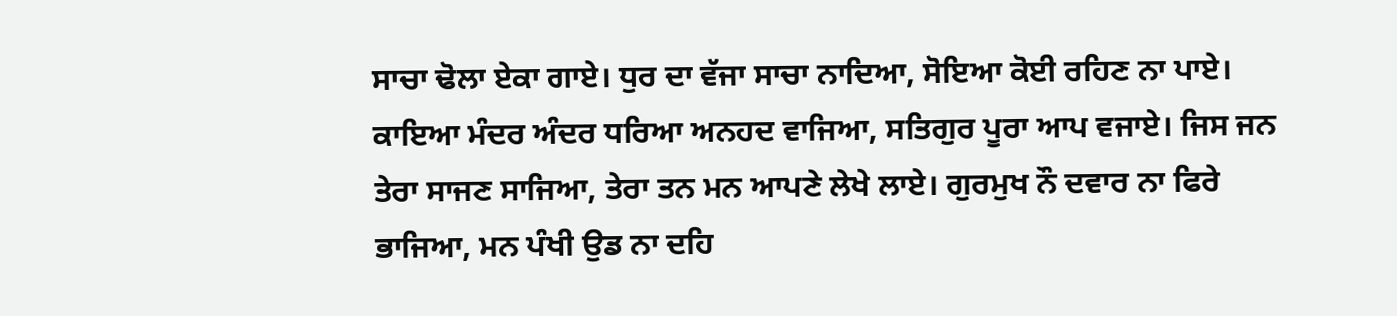ਸਾਚਾ ਢੋਲਾ ਏਕਾ ਗਾਏ। ਧੁਰ ਦਾ ਵੱਜਾ ਸਾਚਾ ਨਾਦਿਆ, ਸੋਇਆ ਕੋਈ ਰਹਿਣ ਨਾ ਪਾਏ। ਕਾਇਆ ਮੰਦਰ ਅੰਦਰ ਧਰਿਆ ਅਨਹਦ ਵਾਜਿਆ, ਸਤਿਗੁਰ ਪੂਰਾ ਆਪ ਵਜਾਏ। ਜਿਸ ਜਨ ਤੇਰਾ ਸਾਜਣ ਸਾਜਿਆ, ਤੇਰਾ ਤਨ ਮਨ ਆਪਣੇ ਲੇਖੇ ਲਾਏ। ਗੁਰਮੁਖ ਨੌ ਦਵਾਰ ਨਾ ਫਿਰੇ ਭਾਜਿਆ, ਮਨ ਪੰਖੀ ਉਡ ਨਾ ਦਹਿ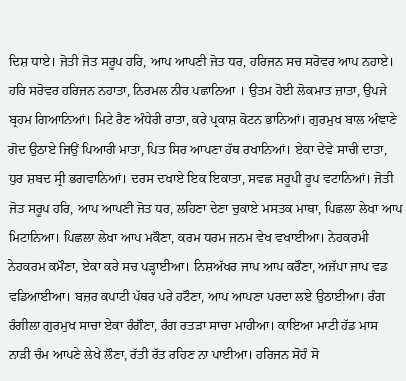ਦਿਸ਼ ਧਾਏ। ਜੋਤੀ ਜੋਤ ਸਰੂਪ ਹਰਿ, ਆਪ ਆਪਣੀ ਜੋਤ ਧਰ, ਹਰਿਜਨ ਸਚ ਸਰੋਵਰ ਆਪ ਨਹਾਏ। ਹਰਿ ਸਰੋਵਰ ਹਰਿਜਨ ਨਹਾਤਾ, ਨਿਰਮਲ ਨੀਰ ਪਛਾਨਿਆ । ਉਤਮ ਹੋਈ ਲੋਕਮਾਤ ਜ਼ਾਤਾ, ਉਪਜੇ ਬ੍ਰਹਮ ਗਿਆਨਿਆਂ। ਮਿਟੇ ਰੈਣ ਅੰਧੇਰੀ ਰਾਤਾ, ਕਰੇ ਪ੍ਰਕਾਸ਼ ਕੋਟਨ ਭਾਨਿਆਂ। ਗੁਰਮੁਖ ਬਾਲ ਅੰਞਾਣੇ ਗੋਦ ਉਠਾਏ ਜਿਉਂ ਪਿਆਰੀ ਮਾਤਾ, ਪਿਤ ਸਿਰ ਆਪਣਾ ਹੱਥ ਰਖਾਨਿਆਂ। ਏਕਾ ਦੇਵੇ ਸਾਚੀ ਦਾਤਾ, ਧੁਰ ਸ਼ਬਦ ਸ੍ਰੀ ਭਗਵਾਨਿਆਂ। ਦਰਸ ਦਖਾਏ ਇਕ ਇਕਾਤਾ, ਸਵਛ ਸਰੂਪੀ ਰੂਪ ਵਟਾਨਿਆਂ। ਜੋਤੀ ਜੋਤ ਸਰੂਪ ਹਰਿ, ਆਪ ਆਪਣੀ ਜੋਤ ਧਰ, ਲਹਿਣਾ ਦੇਣਾ ਚੁਕਾਏ ਮਸਤਕ ਮਾਥਾ, ਪਿਛਲਾ ਲੇਖਾ ਆਪ ਮਿਟਾਨਿਆ। ਪਿਛਲਾ ਲੇਖਾ ਆਪ ਮਕੌਣਾ, ਕਰਮ ਧਰਮ ਜਨਮ ਵੇਖ ਵਖਾਈਆ। ਨੇਹਕਰਮੀ ਨੇਹਕਰਮ ਕਮੌਣਾ, ਏਕਾ ਕਰੇ ਸਚ ਪੜ੍ਹਾਈਆ। ਨਿਸ਼ਅੱਖਰ ਜਾਪ ਆਪ ਕਰੌਣਾ, ਅਜੱਪਾ ਜਾਪ ਵਡ ਵਡਿਆਈਆ। ਬਜ਼ਰ ਕਪਾਟੀ ਪੱਥਰ ਪਰੇ ਹਟੌਣਾ, ਆਪ ਆਪਣਾ ਪਰਦਾ ਲਏ ਉਠਾਈਆ। ਰੰਗ ਰੰਗੀਲਾ ਗੁਰਮੁਖ ਸਾਚਾ ਏਕਾ ਰੰਗੌਣਾ, ਰੰਗ ਰਤੜਾ ਸਾਚਾ ਮਾਹੀਆ। ਕਾਇਆ ਮਾਟੀ ਹੱਡ ਮਾਸ ਨਾੜੀ ਚੰਮ ਆਪਣੇ ਲੇਖੇ ਲੌਣਾ, ਰੱਤੀ ਰੱਤ ਰਹਿਣ ਨਾ ਪਾਈਆ। ਹਰਿਜਨ ਸੋਹੰ ਸੋ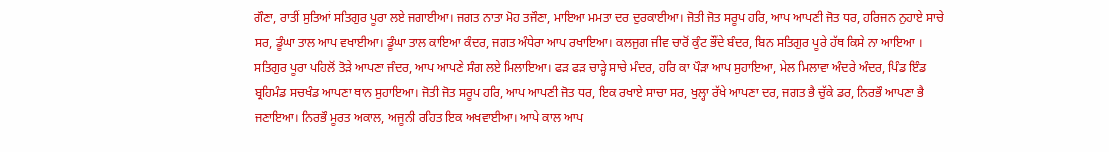ਗੌਣਾ, ਰਾਤੀਂ ਸੁਤਿਆਂ ਸਤਿਗੁਰ ਪੂਰਾ ਲਏ ਜਗਾਈਆ। ਜਗਤ ਨਾਤਾ ਮੋਹ ਤਜੌਣਾ, ਮਾਇਆ ਮਮਤਾ ਦਰ ਦੁਰਕਾਈਆ। ਜੋਤੀ ਜੋਤ ਸਰੂਪ ਹਰਿ, ਆਪ ਆਪਣੀ ਜੋਤ ਧਰ, ਹਰਿਜਨ ਨੁਹਾਏ ਸਾਚੇ ਸਰ, ਡੂੰਘਾ ਤਾਲ ਆਪ ਵਖਾਈਆ। ਡੂੰਘਾ ਤਾਲ ਕਾਇਆ ਕੰਦਰ, ਜਗਤ ਅੰਧੇਰਾ ਆਪ ਰਖਾਇਆ। ਕਲਜੁਗ ਜੀਵ ਚਾਰੋਂ ਕੁੰਟ ਭੌਂਦੇ ਬੰਦਰ, ਬਿਨ ਸਤਿਗੁਰ ਪੂਰੇ ਹੱਥ ਕਿਸੇ ਨਾ ਆਇਆ । ਸਤਿਗੁਰ ਪੂਰਾ ਪਹਿਲੋਂ ਤੋੜੇ ਆਪਣਾ ਜੰਦਰ, ਆਪ ਆਪਣੇ ਸੰਗ ਲਏ ਮਿਲਾਇਆ। ਫੜ ਫੜ ਚਾੜ੍ਹੇ ਸਾਚੇ ਮੰਦਰ, ਹਰਿ ਕਾ ਪੌੜਾ ਆਪ ਸੁਹਾਇਆ, ਮੇਲ ਮਿਲਾਵਾ ਅੰਦਰੇ ਅੰਦਰ, ਪਿੰਡ ਇੰਡ ਬ੍ਰਹਿਮੰਡ ਸਚਖੰਡ ਆਪਣਾ ਥਾਨ ਸੁਹਾਇਆ। ਜੋਤੀ ਜੋਤ ਸਰੂਪ ਹਰਿ, ਆਪ ਆਪਣੀ ਜੋਤ ਧਰ, ਇਕ ਰਖਾਏ ਸਾਚਾ ਸਰ, ਖੁਲ੍ਹਾ ਰੱਖੇ ਆਪਣਾ ਦਰ, ਜਗਤ ਭੈ ਚੁੱਕੇ ਡਰ, ਨਿਰਭੌ ਆਪਣਾ ਭੈ ਜਣਾਇਆ। ਨਿਰਭੌ ਮੂਰਤ ਅਕਾਲ, ਅਜੂਨੀ ਰਹਿਤ ਇਕ ਅਖਵਾਈਆ। ਆਪੇ ਕਾਲ ਆਪ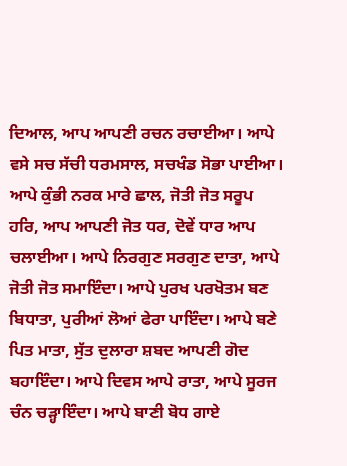ਦਿਆਲ, ਆਪ ਆਪਣੀ ਰਚਨ ਰਚਾਈਆ। ਆਪੇ ਵਸੇ ਸਚ ਸੱਚੀ ਧਰਮਸਾਲ, ਸਚਖੰਡ ਸੋਭਾ ਪਾਈਆ। ਆਪੇ ਕੁੰਭੀ ਨਰਕ ਮਾਰੇ ਛਾਲ, ਜੋਤੀ ਜੋਤ ਸਰੂਪ ਹਰਿ, ਆਪ ਆਪਣੀ ਜੋਤ ਧਰ, ਦੋਵੇਂ ਧਾਰ ਆਪ ਚਲਾਈਆ। ਆਪੇ ਨਿਰਗੁਣ ਸਰਗੁਣ ਦਾਤਾ, ਆਪੇ ਜੋਤੀ ਜੋਤ ਸਮਾਇੰਦਾ। ਆਪੇ ਪੁਰਖ ਪਰਖੋਤਮ ਬਣ ਬਿਧਾਤਾ, ਪੁਰੀਆਂ ਲੋਆਂ ਫੇਰਾ ਪਾਇੰਦਾ। ਆਪੇ ਬਣੇ ਪਿਤ ਮਾਤਾ, ਸੁੱਤ ਦੁਲਾਰਾ ਸ਼ਬਦ ਆਪਣੀ ਗੋਦ ਬਹਾਇੰਦਾ। ਆਪੇ ਦਿਵਸ ਆਪੇ ਰਾਤਾ, ਆਪੇ ਸੂਰਜ ਚੰਨ ਚੜ੍ਹਾਇੰਦਾ। ਆਪੇ ਬਾਣੀ ਬੋਧ ਗਾਏ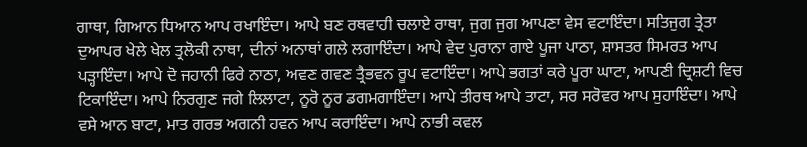ਗਾਥਾ, ਗਿਆਨ ਧਿਆਨ ਆਪ ਰਖਾਇੰਦਾ। ਆਪੇ ਬਣ ਰਥਵਾਹੀ ਚਲਾਏ ਰਾਥਾ, ਜੁਗ ਜੁਗ ਆਪਣਾ ਵੇਸ ਵਟਾਇੰਦਾ। ਸਤਿਜੁਗ ਤ੍ਰੇਤਾ ਦੁਆਪਰ ਖੇਲੇ ਖੇਲ ਤ੍ਰਲੋਕੀ ਨਾਥਾ, ਦੀਨਾਂ ਅਨਾਥਾਂ ਗਲੇ ਲਗਾਇੰਦਾ। ਆਪੇ ਵੇਦ ਪੁਰਾਨਾ ਗਾਏ ਪੂਜਾ ਪਾਠਾ, ਸ਼ਾਸਤਰ ਸਿਮਰਤ ਆਪ ਪੜ੍ਹਾਇੰਦਾ। ਆਪੇ ਦੋ ਜਹਾਨੀ ਫਿਰੇ ਨਾਠਾ, ਅਵਣ ਗਵਣ ਤ੍ਰੈਭਵਨ ਰੂਪ ਵਟਾਇੰਦਾ। ਆਪੇ ਭਗਤਾਂ ਕਰੇ ਪੂਰਾ ਘਾਟਾ, ਆਪਣੀ ਦ੍ਰਿਸ਼ਟੀ ਵਿਚ ਟਿਕਾਇੰਦਾ। ਆਪੇ ਨਿਰਗੁਣ ਜਗੇ ਲਿਲਾਟਾ, ਨੂਰੋ ਨੂਰ ਡਗਮਗਾਇੰਦਾ। ਆਪੇ ਤੀਰਥ ਆਪੇ ਤਾਟਾ, ਸਰ ਸਰੋਵਰ ਆਪ ਸੁਹਾਇੰਦਾ। ਆਪੇ ਵਸੇ ਆਨ ਬਾਟਾ, ਮਾਤ ਗਰਭ ਅਗਨੀ ਹਵਨ ਆਪ ਕਰਾਇੰਦਾ। ਆਪੇ ਨਾਭੀ ਕਵਲ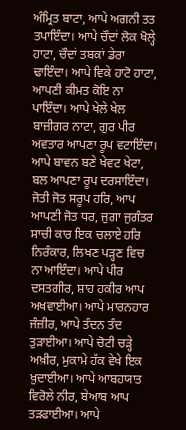ਅੰਮ੍ਰਿਤ ਬਾਟਾ, ਆਪੇ ਅਗਨੀ ਤਤ ਤਪਾਇੰਦਾ। ਆਪੇ ਚੌਦਾਂ ਲੋਕ ਖੋਲ੍ਹੇ ਹਾਟਾ, ਚੌਦਾਂ ਤਬਕਾਂ ਡੇਰਾ ਢਾਇੰਦਾ। ਆਪੇ ਵਿਕੇ ਹਾਟੋ ਹਾਟਾ, ਆਪਣੀ ਕੀਮਤ ਕੋਇ ਨਾ ਪਾਇੰਦਾ। ਆਪੇ ਖੇਲੇ ਖੇਲ ਬਾਜ਼ੀਗਰ ਨਾਟਾ, ਗੁਰ ਪੀਰ ਅਵਤਾਰ ਆਪਣਾ ਰੂਪ ਵਟਾਇੰਦਾ। ਆਪੇ ਬਾਵਨ ਬਣੇ ਖੇਵਟ ਖੇਟਾ, ਬਲ ਆਪਣਾ ਰੂਪ ਦਰਸਾਇੰਦਾ। ਜੋਤੀ ਜੋਤ ਸਰੂਪ ਹਰਿ, ਆਪ ਆਪਣੀ ਜੋਤ ਧਰ, ਜੁਗਾ ਜੁਗੰਤਰ ਸਾਚੀ ਕਾਰ ਇਕ ਚਲਾਏ ਹਰਿ ਨਿਰੰਕਾਰ, ਲਿਖਣ ਪੜ੍ਹਣ ਵਿਚ ਨਾ ਆਇੰਦਾ। ਆਪੇ ਪੀਰ ਦਸਤਗੀਰ, ਸ਼ਾਹ ਹਕੀਰ ਆਪ ਅਖਵਾਈਆ। ਆਪੇ ਮਾਰਨਹਾਰ ਜੰਜ਼ੀਰ, ਆਪੇ ਤੰਦਨ ਤੰਦ ਤੁੜਾਈਆ। ਆਪੇ ਚੋਟੀ ਚੜ੍ਹੇ ਅਖ਼ੀਰ, ਮੁਕਾਮੇ ਹੱਕ ਵੇਖੇ ਇਕ ਖ਼ੁਦਾਈਆ। ਆਪੇ ਆਬਹਯਾਤ ਵਿਰੋਲੇ ਨੀਰ, ਬੇਆਬ ਆਪ ਤੜਫਾਈਆ। ਆਪੇ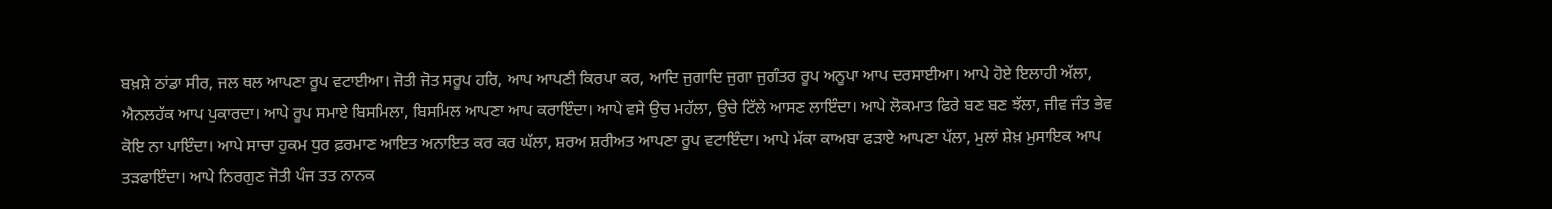ਬਖ਼ਸ਼ੇ ਠਾਂਡਾ ਸੀਰ, ਜਲ ਥਲ ਆਪਣਾ ਰੂਪ ਵਟਾਈਆ। ਜੋਤੀ ਜੋਤ ਸਰੂਪ ਹਰਿ, ਆਪ ਆਪਣੀ ਕਿਰਪਾ ਕਰ, ਆਦਿ ਜੁਗਾਦਿ ਜੁਗਾ ਜੁਗੰਤਰ ਰੂਪ ਅਨੂਪਾ ਆਪ ਦਰਸਾਈਆ। ਆਪੇ ਹੋਏ ਇਲਾਹੀ ਅੱਲਾ, ਐਨਲਹੱਕ ਆਪ ਪੁਕਾਰਦਾ। ਆਪੇ ਰੂਪ ਸਮਾਏ ਬਿਸਮਿਲਾ, ਬਿਸਮਿਲ ਆਪਣਾ ਆਪ ਕਰਾਇੰਦਾ। ਆਪੇ ਵਸੇ ਉਚ ਮਹੱਲਾ, ਉਚੇ ਟਿੱਲੇ ਆਸਣ ਲਾਇੰਦਾ। ਆਪੇ ਲੋਕਮਾਤ ਫਿਰੇ ਬਣ ਬਣ ਝੱਲਾ, ਜੀਵ ਜੰਤ ਭੇਵ ਕੋਇ ਨਾ ਪਾਇੰਦਾ। ਆਪੇ ਸਾਚਾ ਹੁਕਮ ਧੁਰ ਫ਼ਰਮਾਣ ਆਇਤ ਅਨਾਇਤ ਕਰ ਕਰ ਘੱਲਾ, ਸ਼ਰਅ ਸ਼ਰੀਅਤ ਆਪਣਾ ਰੂਪ ਵਟਾਇੰਦਾ। ਆਪੇ ਮੱਕਾ ਕਾਅਬਾ ਫੜਾਏ ਆਪਣਾ ਪੱਲਾ, ਮੁਲਾਂ ਸ਼ੇਖ਼ ਮੁਸਾਇਕ ਆਪ ਤੜਫਾਇੰਦਾ। ਆਪੇ ਨਿਰਗੁਣ ਜੋਤੀ ਪੰਜ ਤਤ ਨਾਨਕ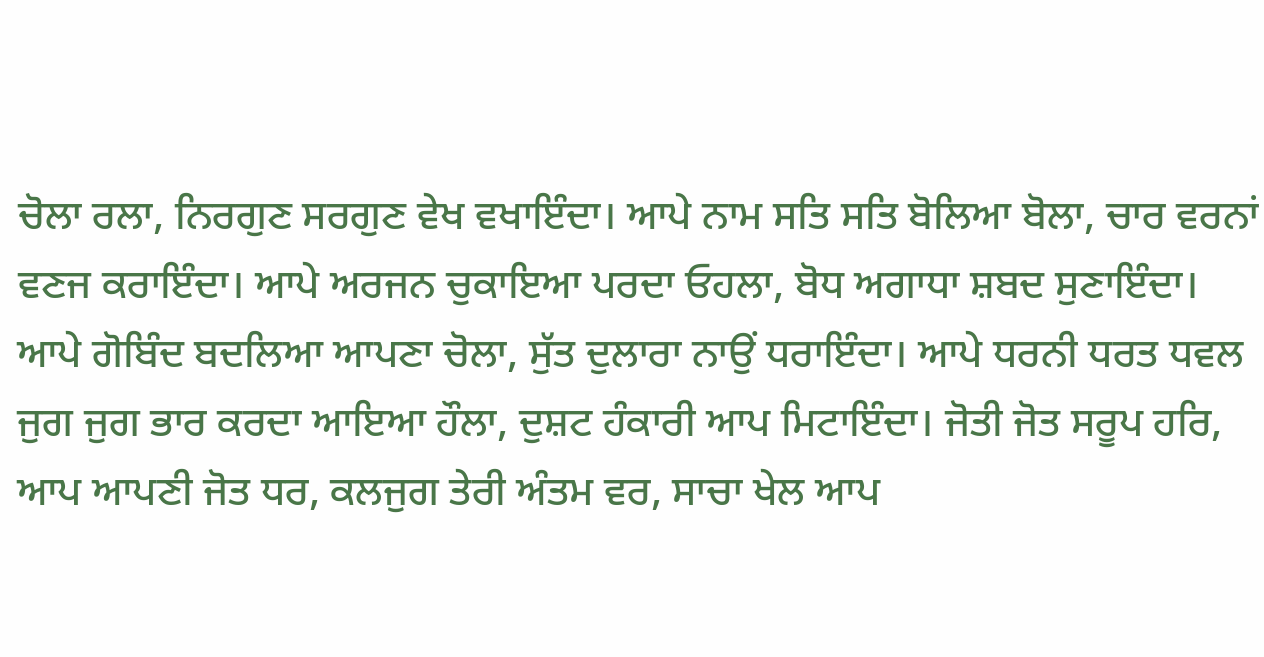ਚੋਲਾ ਰਲਾ, ਨਿਰਗੁਣ ਸਰਗੁਣ ਵੇਖ ਵਖਾਇੰਦਾ। ਆਪੇ ਨਾਮ ਸਤਿ ਸਤਿ ਬੋਲਿਆ ਬੋਲਾ, ਚਾਰ ਵਰਨਾਂ ਵਣਜ ਕਰਾਇੰਦਾ। ਆਪੇ ਅਰਜਨ ਚੁਕਾਇਆ ਪਰਦਾ ਓਹਲਾ, ਬੋਧ ਅਗਾਧਾ ਸ਼ਬਦ ਸੁਣਾਇੰਦਾ। ਆਪੇ ਗੋਬਿੰਦ ਬਦਲਿਆ ਆਪਣਾ ਚੋਲਾ, ਸੁੱਤ ਦੁਲਾਰਾ ਨਾਉਂ ਧਰਾਇੰਦਾ। ਆਪੇ ਧਰਨੀ ਧਰਤ ਧਵਲ ਜੁਗ ਜੁਗ ਭਾਰ ਕਰਦਾ ਆਇਆ ਹੌਲਾ, ਦੁਸ਼ਟ ਹੰਕਾਰੀ ਆਪ ਮਿਟਾਇੰਦਾ। ਜੋਤੀ ਜੋਤ ਸਰੂਪ ਹਰਿ, ਆਪ ਆਪਣੀ ਜੋਤ ਧਰ, ਕਲਜੁਗ ਤੇਰੀ ਅੰਤਮ ਵਰ, ਸਾਚਾ ਖੇਲ ਆਪ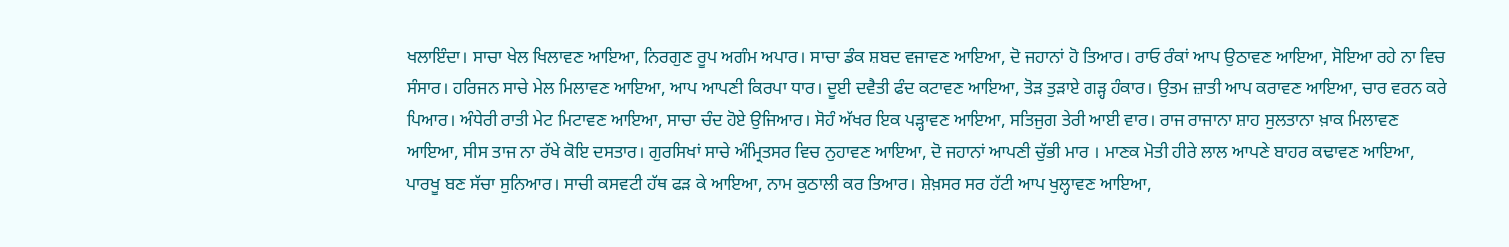ਖਲਾਇੰਦਾ। ਸਾਚਾ ਖੇਲ ਖਿਲਾਵਣ ਆਇਆ, ਨਿਰਗੁਣ ਰੂਪ ਅਗੰਮ ਅਪਾਰ। ਸਾਚਾ ਡੰਕ ਸ਼ਬਦ ਵਜਾਵਣ ਆਇਆ, ਦੋ ਜਹਾਨਾਂ ਹੋ ਤਿਆਰ। ਰਾਓ ਰੰਕਾਂ ਆਪ ਉਠਾਵਣ ਆਇਆ, ਸੋਇਆ ਰਹੇ ਨਾ ਵਿਚ ਸੰਸਾਰ। ਹਰਿਜਨ ਸਾਚੇ ਮੇਲ ਮਿਲਾਵਣ ਆਇਆ, ਆਪ ਆਪਣੀ ਕਿਰਪਾ ਧਾਰ। ਦੂਈ ਦਵੈਤੀ ਫੰਦ ਕਟਾਵਣ ਆਇਆ, ਤੋੜ ਤੁੜਾਏ ਗੜ੍ਹ ਹੰਕਾਰ। ਉਤਮ ਜ਼ਾਤੀ ਆਪ ਕਰਾਵਣ ਆਇਆ, ਚਾਰ ਵਰਨ ਕਰੇ ਪਿਆਰ। ਅੰਧੇਰੀ ਰਾਤੀ ਮੇਟ ਮਿਟਾਵਣ ਆਇਆ, ਸਾਚਾ ਚੰਦ ਹੋਏ ਉਜਿਆਰ। ਸੋਹੰ ਅੱਖਰ ਇਕ ਪੜ੍ਹਾਵਣ ਆਇਆ, ਸਤਿਜੁਗ ਤੇਰੀ ਆਈ ਵਾਰ। ਰਾਜ ਰਾਜਾਨਾ ਸ਼ਾਹ ਸੁਲਤਾਨਾ ਖ਼ਾਕ ਮਿਲਾਵਣ ਆਇਆ, ਸੀਸ ਤਾਜ ਨਾ ਰੱਖੇ ਕੋਇ ਦਸਤਾਰ। ਗੁਰਸਿਖਾਂ ਸਾਚੇ ਅੰਮ੍ਰਿਤਸਰ ਵਿਚ ਨੁਹਾਵਣ ਆਇਆ, ਦੋ ਜਹਾਨਾਂ ਆਪਣੀ ਚੁੱਭੀ ਮਾਰ । ਮਾਣਕ ਮੋਤੀ ਹੀਰੇ ਲਾਲ ਆਪਣੇ ਬਾਹਰ ਕਢਾਵਣ ਆਇਆ, ਪਾਰਖੂ ਬਣ ਸੱਚਾ ਸੁਨਿਆਰ। ਸਾਚੀ ਕਸਵਟੀ ਹੱਥ ਫੜ ਕੇ ਆਇਆ, ਨਾਮ ਕੁਠਾਲੀ ਕਰ ਤਿਆਰ। ਸ਼ੇਖ਼ਸਰ ਸਰ ਹੱਟੀ ਆਪ ਖੁਲ੍ਹਾਵਣ ਆਇਆ,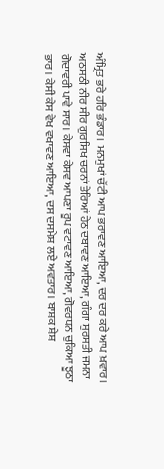ਅੰਮ੍ਰਿਤ ਭਰੇ ਹਰਿ ਭੰਡਾਰ। ਮਨਮੁਖਾਂ ਚੱਟੀ ਆਪ ਭਰਾਵਣ ਆਇਆ, ਦਰ ਦਰ ਕਰੇ ਆਪ ਖ਼ਵਾਰ। ਅਠਸਠੀ ਨੀਰ ਸੀਰ ਗੁਰਸਿਖ ਚਰਨਾਂ ਤੇਰਿਆਂ ਹੇਠ ਦਬਾਵਣ ਆਇਆ, ਗੰਗਾ ਸੁਰਸਤੀ ਜਮਨਾ ਗੋਦਾਵਰੀ ਪਾਵੇ ਸਾਰ। ਕੇਸਵਾ ਕੇਸਵ ਆਪਣਾ ਰੂਪ ਵਟਾਵਣ ਆਇਆ, ਗੋਵਰਧਨ ਚੁਕਿਆ ਝੂਠਾ ਭਾਰ। ਕੇਸੀ ਕੇਸ ਵੇਖ ਵਖਾਵਣ ਆਇਆ, ਦਸ ਦਸਮੇਸ਼ ਲਏ ਅਵਤਾਰ। ਬਾਸ਼ਕ ਸ਼ੇਸ਼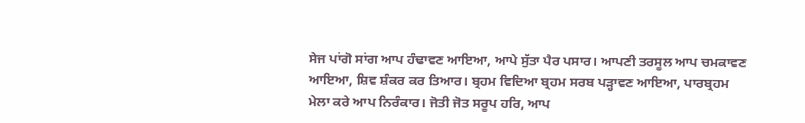ਸੇਜ ਪਾਂਗੋ ਸਾਂਗ ਆਪ ਹੰਢਾਵਣ ਆਇਆ, ਆਪੇ ਸੁੱਤਾ ਪੈਰ ਪਸਾਰ। ਆਪਣੀ ਤਰਸੂਲ ਆਪ ਚਮਕਾਵਣ ਆਇਆ, ਸ਼ਿਵ ਸ਼ੰਕਰ ਕਰ ਤਿਆਰ। ਬ੍ਰਹਮ ਵਿਦਿਆ ਬ੍ਰਹਮ ਸਰਬ ਪੜ੍ਹਾਵਣ ਆਇਆ, ਪਾਰਬ੍ਰਹਮ ਮੇਲਾ ਕਰੇ ਆਪ ਨਿਰੰਕਾਰ। ਜੋਤੀ ਜੋਤ ਸਰੂਪ ਹਰਿ, ਆਪ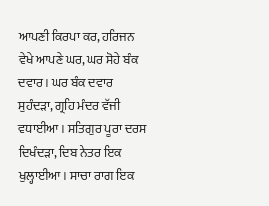ਆਪਣੀ ਕਿਰਪਾ ਕਰ, ਹਰਿਜਨ ਵੇਖੇ ਆਪਣੇ ਘਰ, ਘਰ ਸੋਹੇ ਬੰਕ ਦਵਾਰ। ਘਰ ਬੰਕ ਦਵਾਰ ਸੁਹੰਦੜਾ, ਗ੍ਰਹਿ ਮੰਦਰ ਵੱਜੀ ਵਧਾਈਆ। ਸਤਿਗੁਰ ਪੂਰਾ ਦਰਸ ਦਿਖੰਦੜਾ, ਦਿਬ ਨੇਤਰ ਇਕ ਖੁਲ੍ਹਾਈਆ। ਸਾਚਾ ਰਾਗ ਇਕ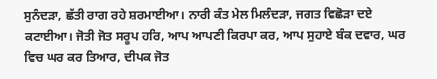ਸੁਨੰਦੜਾ, ਛੱਤੀ ਰਾਗ ਰਹੇ ਸ਼ਰਮਾਈਆ। ਨਾਰੀ ਕੰਤ ਮੇਲ ਮਿਲੰਦੜਾ, ਜਗਤ ਵਿਛੋੜਾ ਦਏ ਕਟਾਈਆ। ਜੋਤੀ ਜੋਤ ਸਰੂਪ ਹਰਿ, ਆਪ ਆਪਣੀ ਕਿਰਪਾ ਕਰ, ਆਪ ਸੁਹਾਏ ਬੰਕ ਦਵਾਰ, ਘਰ ਵਿਚ ਘਰ ਕਰ ਤਿਆਰ, ਦੀਪਕ ਜੋਤ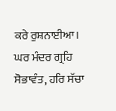ਕਰੇ ਰੁਸ਼ਨਾਈਆ। ਘਰ ਮੰਦਰ ਗ੍ਰਹਿ ਸੋਭਾਵੰਤ, ਹਰਿ ਸੱਚਾ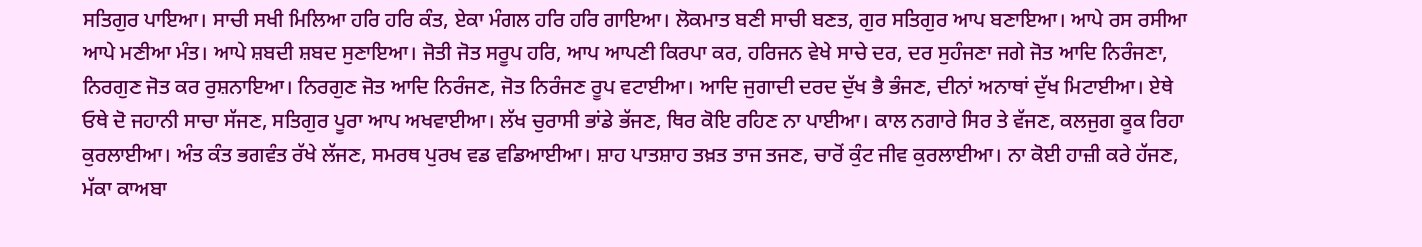ਸਤਿਗੁਰ ਪਾਇਆ। ਸਾਚੀ ਸਖੀ ਮਿਲਿਆ ਹਰਿ ਹਰਿ ਕੰਤ, ਏਕਾ ਮੰਗਲ ਹਰਿ ਹਰਿ ਗਾਇਆ। ਲੋਕਮਾਤ ਬਣੀ ਸਾਚੀ ਬਣਤ, ਗੁਰ ਸਤਿਗੁਰ ਆਪ ਬਣਾਇਆ। ਆਪੇ ਰਸ ਰਸੀਆ ਆਪੇ ਮਣੀਆ ਮੰਤ। ਆਪੇ ਸ਼ਬਦੀ ਸ਼ਬਦ ਸੁਣਾਇਆ। ਜੋਤੀ ਜੋਤ ਸਰੂਪ ਹਰਿ, ਆਪ ਆਪਣੀ ਕਿਰਪਾ ਕਰ, ਹਰਿਜਨ ਵੇਖੇ ਸਾਚੇ ਦਰ, ਦਰ ਸੁਹੰਜਣਾ ਜਗੇ ਜੋਤ ਆਦਿ ਨਿਰੰਜਣਾ, ਨਿਰਗੁਣ ਜੋਤ ਕਰ ਰੁਸ਼ਨਾਇਆ। ਨਿਰਗੁਣ ਜੋਤ ਆਦਿ ਨਿਰੰਜਣ, ਜੋਤ ਨਿਰੰਜਣ ਰੂਪ ਵਟਾਈਆ। ਆਦਿ ਜੁਗਾਦੀ ਦਰਦ ਦੁੱਖ ਭੈ ਭੰਜਣ, ਦੀਨਾਂ ਅਨਾਥਾਂ ਦੁੱਖ ਮਿਟਾਈਆ। ਏਥੇ ਓਥੇ ਦੋ ਜਹਾਨੀ ਸਾਚਾ ਸੱਜਣ, ਸਤਿਗੁਰ ਪੂਰਾ ਆਪ ਅਖਵਾਈਆ। ਲੱਖ ਚੁਰਾਸੀ ਭਾਂਡੇ ਭੱਜਣ, ਥਿਰ ਕੋਇ ਰਹਿਣ ਨਾ ਪਾਈਆ। ਕਾਲ ਨਗਾਰੇ ਸਿਰ ਤੇ ਵੱਜਣ, ਕਲਜੁਗ ਕੂਕ ਰਿਹਾ ਕੁਰਲਾਈਆ। ਅੰਤ ਕੰਤ ਭਗਵੰਤ ਰੱਖੇ ਲੱਜਣ, ਸਮਰਥ ਪੁਰਖ ਵਡ ਵਡਿਆਈਆ। ਸ਼ਾਹ ਪਾਤਸ਼ਾਹ ਤਖ਼ਤ ਤਾਜ ਤਜਣ, ਚਾਰੋਂ ਕੁੰਟ ਜੀਵ ਕੁਰਲਾਈਆ। ਨਾ ਕੋਈ ਹਾਜ਼ੀ ਕਰੇ ਹੱਜਣ, ਮੱਕਾ ਕਾਅਬਾ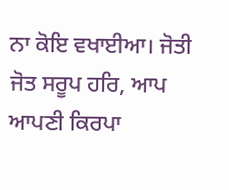ਨਾ ਕੋਇ ਵਖਾਈਆ। ਜੋਤੀ ਜੋਤ ਸਰੂਪ ਹਰਿ, ਆਪ ਆਪਣੀ ਕਿਰਪਾ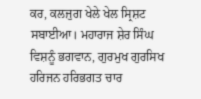ਕਰ, ਕਲਜੁਗ ਖੇਲੇ ਖੇਲ ਸ੍ਰਿਸ਼ਟ ਸਬਾਈਆ। ਮਹਾਰਾਜ ਸ਼ੇਰ ਸਿੰਘ ਵਿਸ਼ਨੂੰ ਭਗਵਾਨ, ਗੁਰਮੁਖ ਗੁਰਸਿਖ ਹਰਿਜਨ ਹਰਿਭਗਤ ਚਾਰ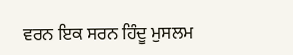ਵਰਨ ਇਕ ਸਰਨ ਹਿੰਦੂ ਮੁਸਲਮ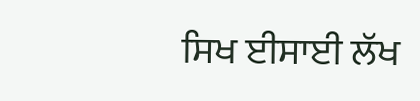ਸਿਖ ਈਸਾਈ ਲੱਖ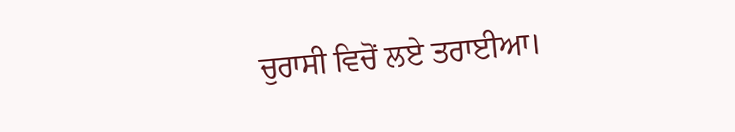ਚੁਰਾਸੀ ਵਿਚੋਂ ਲਏ ਤਰਾਈਆ।